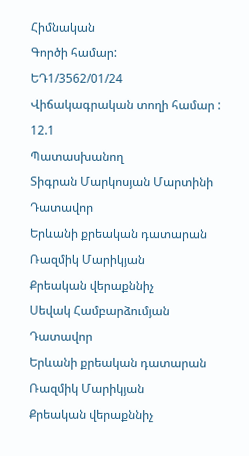Հիմնական
Գործի համար:
ԵԴ1/3562/01/24
Վիճակագրական տողի համար :
12.1
Պատասխանող
Տիգրան Մարկոսյան Մարտինի
Դատավոր
Երևանի քրեական դատարան
Ռազմիկ Մարիկյան
Քրեական վերաքննիչ
Սեվակ Համբարձումյան
Դատավոր
Երևանի քրեական դատարան
Ռազմիկ Մարիկյան
Քրեական վերաքննիչ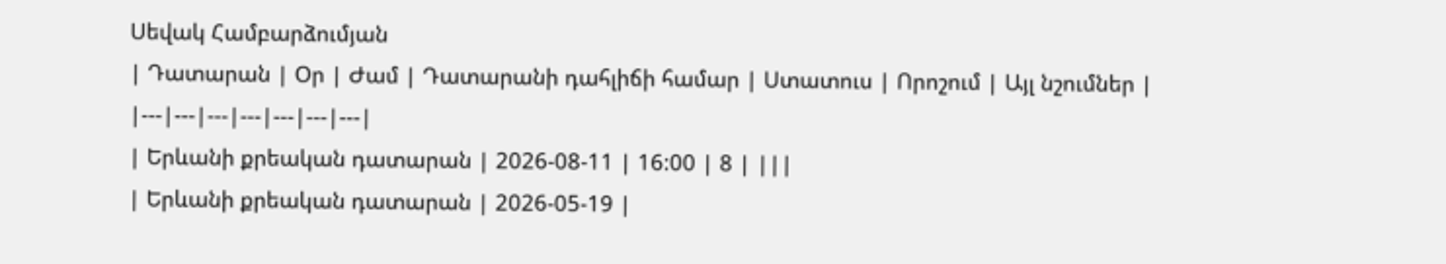Սեվակ Համբարձումյան
| Դատարան | Օր | Ժամ | Դատարանի դահլիճի համար | Ստատուս | Որոշում | Այլ նշումներ |
|---|---|---|---|---|---|---|
| Երևանի քրեական դատարան | 2026-08-11 | 16:00 | 8 | |||
| Երևանի քրեական դատարան | 2026-05-19 |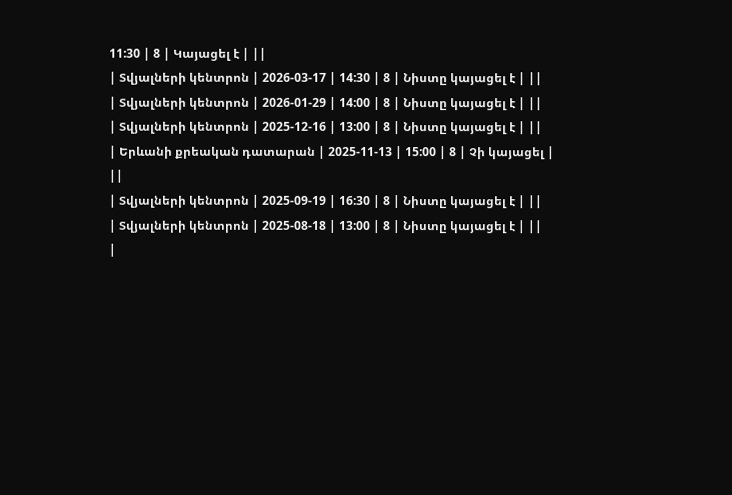11:30 | 8 | Կայացել է | ||
| Տվյալների կենտրոն | 2026-03-17 | 14:30 | 8 | Նիստը կայացել է | ||
| Տվյալների կենտրոն | 2026-01-29 | 14:00 | 8 | Նիստը կայացել է | ||
| Տվյալների կենտրոն | 2025-12-16 | 13:00 | 8 | Նիստը կայացել է | ||
| Երևանի քրեական դատարան | 2025-11-13 | 15:00 | 8 | Չի կայացել | ||
| Տվյալների կենտրոն | 2025-09-19 | 16:30 | 8 | Նիստը կայացել է | ||
| Տվյալների կենտրոն | 2025-08-18 | 13:00 | 8 | Նիստը կայացել է | ||
|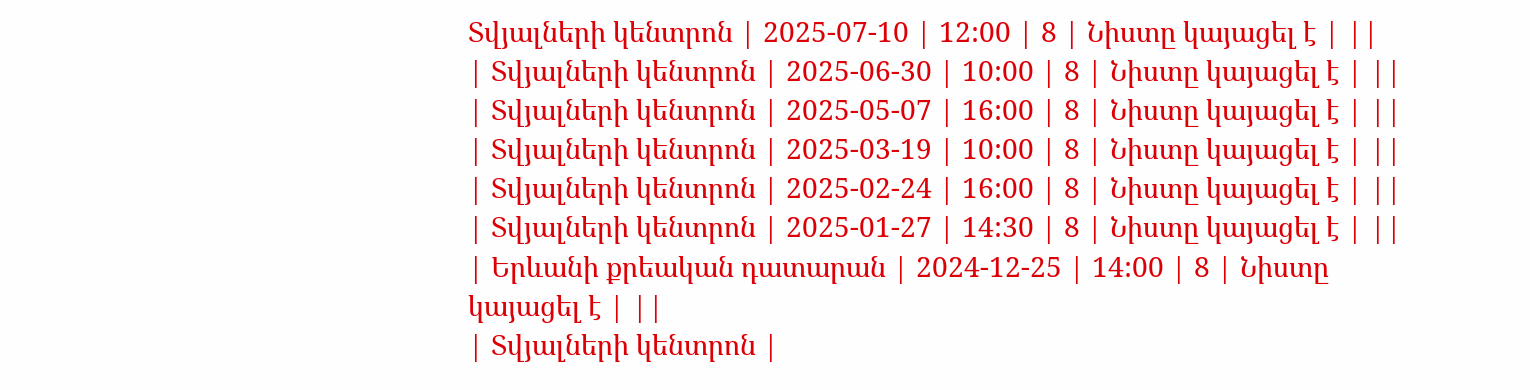Տվյալների կենտրոն | 2025-07-10 | 12:00 | 8 | Նիստը կայացել է | ||
| Տվյալների կենտրոն | 2025-06-30 | 10:00 | 8 | Նիստը կայացել է | ||
| Տվյալների կենտրոն | 2025-05-07 | 16:00 | 8 | Նիստը կայացել է | ||
| Տվյալների կենտրոն | 2025-03-19 | 10:00 | 8 | Նիստը կայացել է | ||
| Տվյալների կենտրոն | 2025-02-24 | 16:00 | 8 | Նիստը կայացել է | ||
| Տվյալների կենտրոն | 2025-01-27 | 14:30 | 8 | Նիստը կայացել է | ||
| Երևանի քրեական դատարան | 2024-12-25 | 14:00 | 8 | Նիստը կայացել է | ||
| Տվյալների կենտրոն |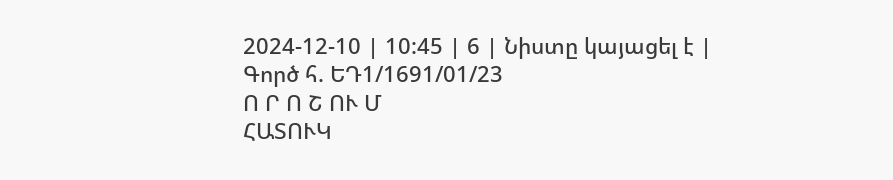2024-12-10 | 10:45 | 6 | Նիստը կայացել է |
Գործ հ. ԵԴ1/1691/01/23
Ո Ր Ո Շ ՈՒ Մ
ՀԱՏՈՒԿ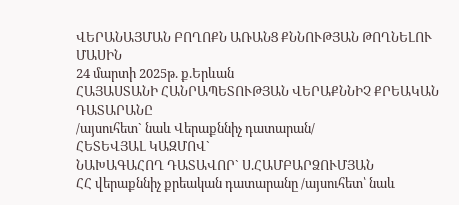ՎԵՐԱՆԱՅՄԱՆ ԲՈՂՈՔՆ ԱՌԱՆՑ ՔՆՆՈՒԹՅԱՆ ԹՈՂՆԵԼՈՒ ՄԱՍԻՆ
24 մարտի 2025թ. ք.Երևան
ՀԱՅԱՍՏԱՆԻ ՀԱՆՐԱՊԵՏՈՒԹՅԱՆ ՎԵՐԱՔՆՆԻՉ ՔՐԵԱԿԱՆ ԴԱՏԱՐԱՆԸ
/այսուհետ` նաև Վերաքննիչ դատարան/
ՀԵՏԵՎՅԱԼ ԿԱԶՄՈՎ`
ՆԱԽԱԳԱՀՈՂ ԴԱՏԱՎՈՐ` Ս.ՀԱՄԲԱՐՁՈՒՄՅԱՆ
ՀՀ վերաքննիչ քրեական դատարանը /այսուհետ՝ նաև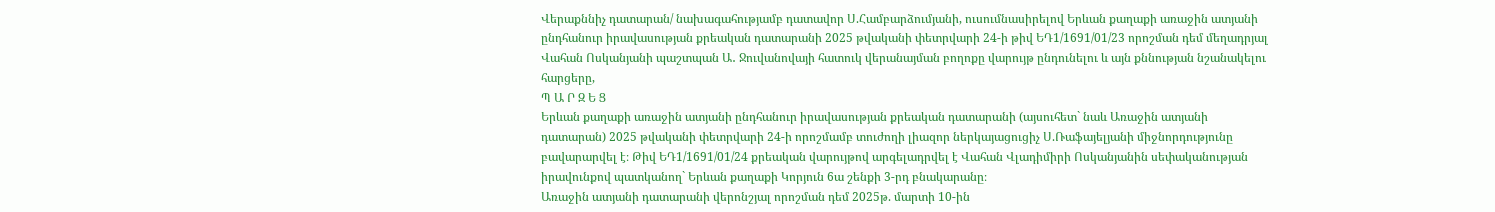Վերաքննիչ դատարան/ նախագահությամբ դատավոր Ս.Համբարձումյանի, ուսումնասիրելով Երևան քաղաքի առաջին ատյանի ընդհանուր իրավասության քրեական դատարանի 2025 թվականի փետրվարի 24-ի թիվ ԵԴ1/1691/01/23 որոշման դեմ մեղադրյալ Վահան Ոսկանյանի պաշտպան Ա․ Ջուվանովայի հատուկ վերանայման բողոքը վարույթ ընդունելու և այն քննության նշանակելու հարցերը,
Պ Ա Ր Զ Ե Ց
Երևան քաղաքի առաջին ատյանի ընդհանուր իրավասության քրեական դատարանի (այսուհետ` նաև Առաջին ատյանի դատարան) 2025 թվականի փետրվարի 24-ի որոշմամբ տուժողի լիազոր ներկայացուցիչ Ս.Ռաֆայելյանի միջնորդությունը բավարարվել է։ Թիվ ԵԴ1/1691/01/24 քրեական վարույթով արգելադրվել է Վահան Վլադիմիրի Ոսկանյանին սեփականության իրավունքով պատկանող` Երևան քաղաքի Կորյուն 6ա շենքի 3-րդ բնակարանը։
Առաջին ատյանի դատարանի վերոնշյալ որոշման դեմ 2025թ. մարտի 10-ին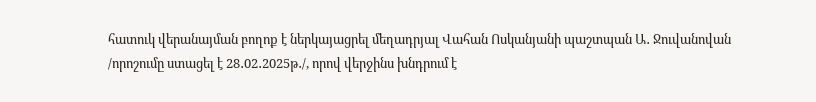հատուկ վերանայման բողոք է ներկայացրել մեղադրյալ Վահան Ոսկանյանի պաշտպան Ա․ Ջուվանովան /որոշումը ստացել է 28․02․2025թ․/, որով վերջինս խնդրում է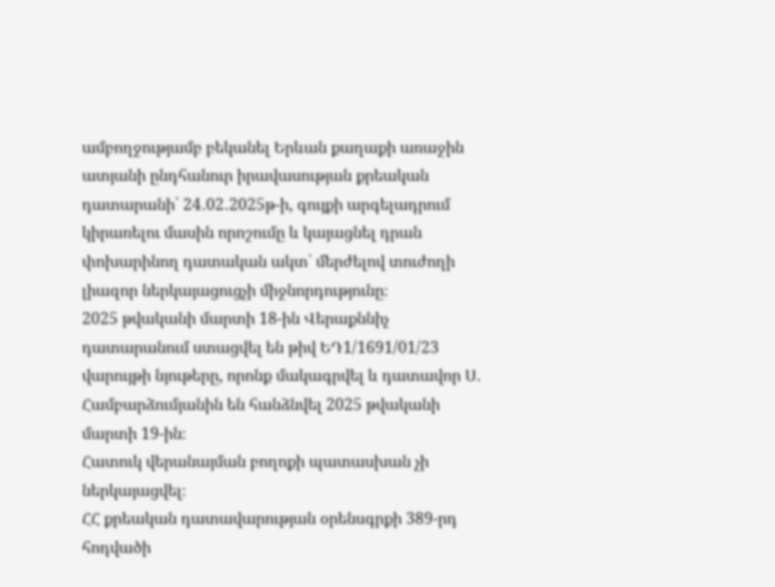ամբողջությամբ բեկանել Երևան քաղաքի առաջին ատյանի ընդհանուր իրավասության քրեական դատարանի՝ 24․02․2025թ-ի, գույքի արգելադրում կիրառելու մասին որոշումը և կայացնել դրան փոխարինող դատական ակտ՝ մերժելով տուժողի լիազոր ներկայացուցչի միջնորդությունը։
2025 թվականի մարտի 18-ին Վերաքննիչ դատարանում ստացվել են թիվ ԵԴ1/1691/01/23 վարույթի նյութերը, որոնք մակագրվել և դատավոր Ս․ Համբարձումյանին են հանձնվել 2025 թվականի մարտի 19-ին։
Հատուկ վերանայման բողոքի պատասխան չի ներկայացվել։
ՀՀ քրեական դատավարության օրենսգրքի 389-րդ հոդվածի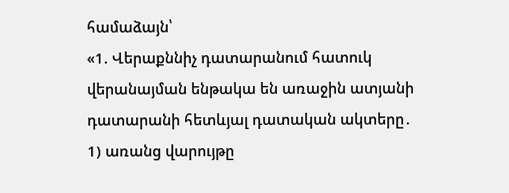համաձայն՝
«1. Վերաքննիչ դատարանում հատուկ վերանայման ենթակա են առաջին ատյանի դատարանի հետևյալ դատական ակտերը․
1) առանց վարույթը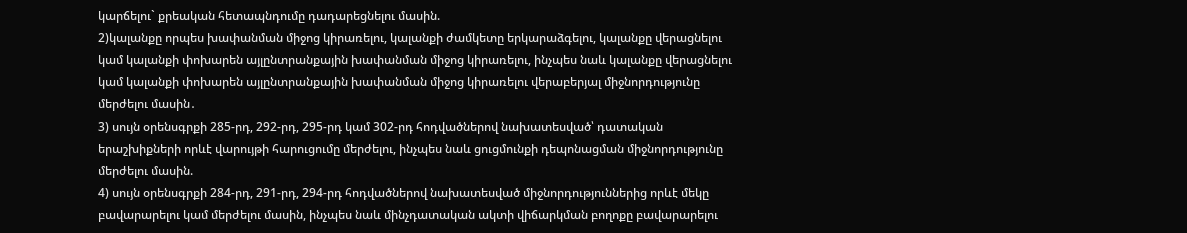կարճելու` քրեական հետապնդումը դադարեցնելու մասին.
2)կալանքը որպես խափանման միջոց կիրառելու, կալանքի ժամկետը երկարաձգելու, կալանքը վերացնելու կամ կալանքի փոխարեն այլընտրանքային խափանման միջոց կիրառելու, ինչպես նաև կալանքը վերացնելու կամ կալանքի փոխարեն այլընտրանքային խափանման միջոց կիրառելու վերաբերյալ միջնորդությունը մերժելու մասին․
3) սույն օրենսգրքի 285-րդ, 292-րդ, 295-րդ կամ 302-րդ հոդվածներով նախատեսված՝ դատական երաշխիքների որևէ վարույթի հարուցումը մերժելու, ինչպես նաև ցուցմունքի դեպոնացման միջնորդությունը մերժելու մասին.
4) սույն օրենսգրքի 284-րդ, 291-րդ, 294-րդ հոդվածներով նախատեսված միջնորդություններից որևէ մեկը բավարարելու կամ մերժելու մասին, ինչպես նաև մինչդատական ակտի վիճարկման բողոքը բավարարելու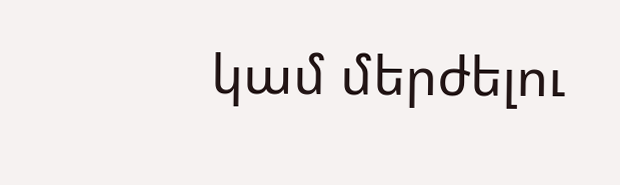կամ մերժելու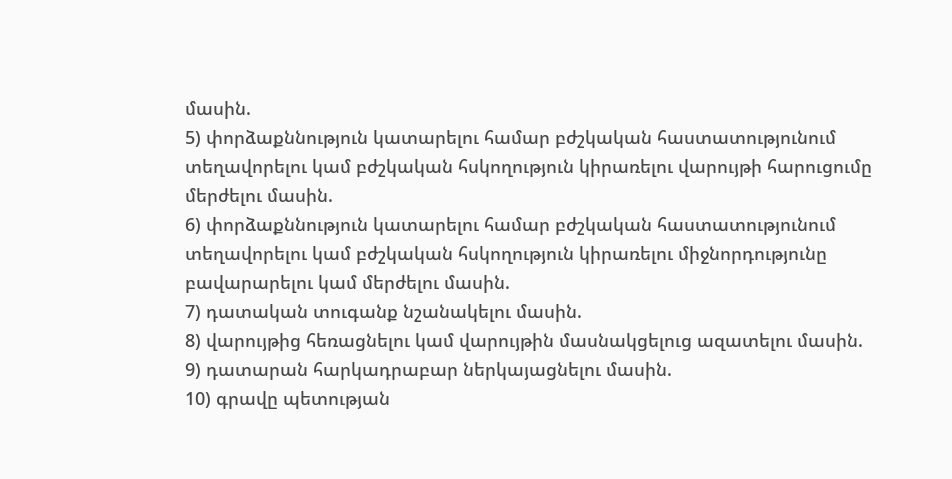մասին.
5) փորձաքննություն կատարելու համար բժշկական հաստատությունում տեղավորելու կամ բժշկական հսկողություն կիրառելու վարույթի հարուցումը մերժելու մասին.
6) փորձաքննություն կատարելու համար բժշկական հաստատությունում տեղավորելու կամ բժշկական հսկողություն կիրառելու միջնորդությունը բավարարելու կամ մերժելու մասին.
7) դատական տուգանք նշանակելու մասին.
8) վարույթից հեռացնելու կամ վարույթին մասնակցելուց ազատելու մասին.
9) դատարան հարկադրաբար ներկայացնելու մասին.
10) գրավը պետության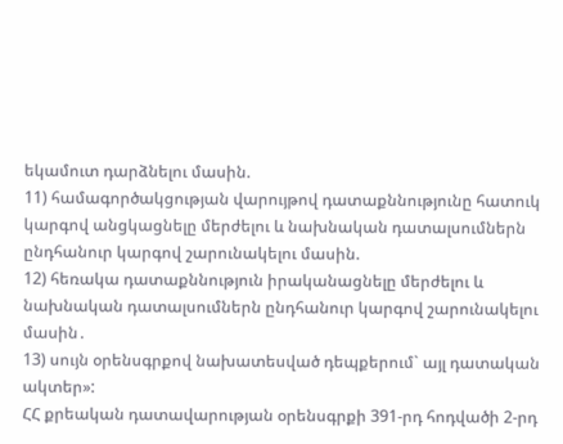եկամուտ դարձնելու մասին.
11) համագործակցության վարույթով դատաքննությունը հատուկ կարգով անցկացնելը մերժելու և նախնական դատալսումներն ընդհանուր կարգով շարունակելու մասին.
12) հեռակա դատաքննություն իրականացնելը մերժելու և նախնական դատալսումներն ընդհանուր կարգով շարունակելու մասին․
13) սույն օրենսգրքով նախատեսված դեպքերում` այլ դատական ակտեր»:
ՀՀ քրեական դատավարության օրենսգրքի 391-րդ հոդվածի 2-րդ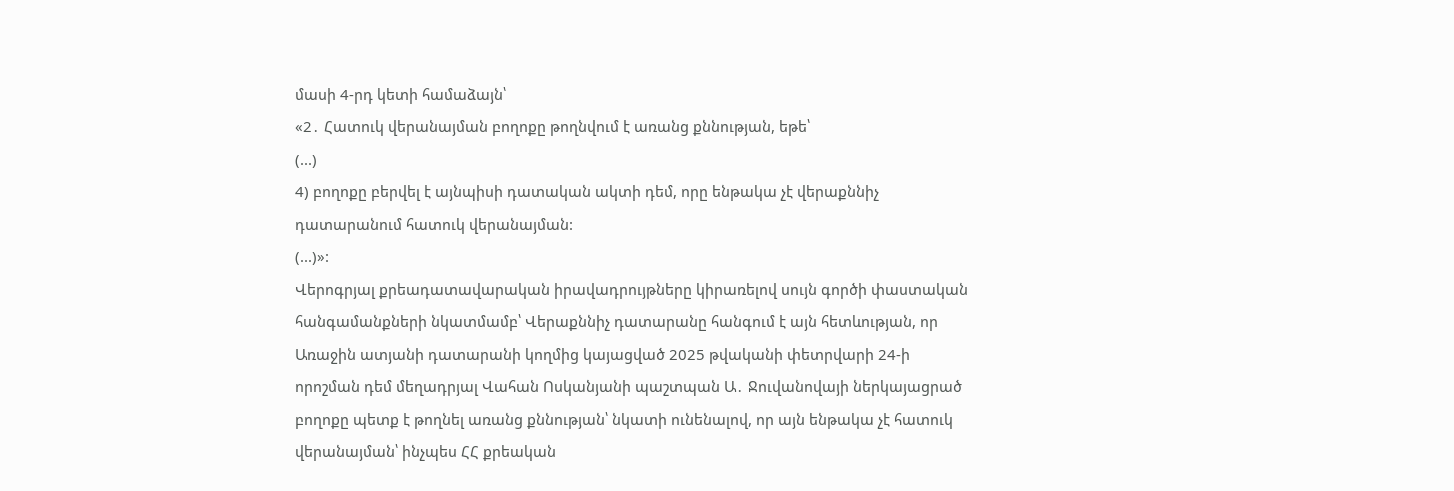մասի 4-րդ կետի համաձայն՝
«2․ Հատուկ վերանայման բողոքը թողնվում է առանց քննության, եթե՝
(...)
4) բողոքը բերվել է այնպիսի դատական ակտի դեմ, որը ենթակա չէ վերաքննիչ դատարանում հատուկ վերանայման:
(...)»:
Վերոգրյալ քրեադատավարական իրավադրույթները կիրառելով սույն գործի փաստական հանգամանքների նկատմամբ՝ Վերաքննիչ դատարանը հանգում է այն հետևության, որ Առաջին ատյանի դատարանի կողմից կայացված 2025 թվականի փետրվարի 24-ի որոշման դեմ մեղադրյալ Վահան Ոսկանյանի պաշտպան Ա․ Ջուվանովայի ներկայացրած բողոքը պետք է թողնել առանց քննության՝ նկատի ունենալով, որ այն ենթակա չէ հատուկ վերանայման՝ ինչպես ՀՀ քրեական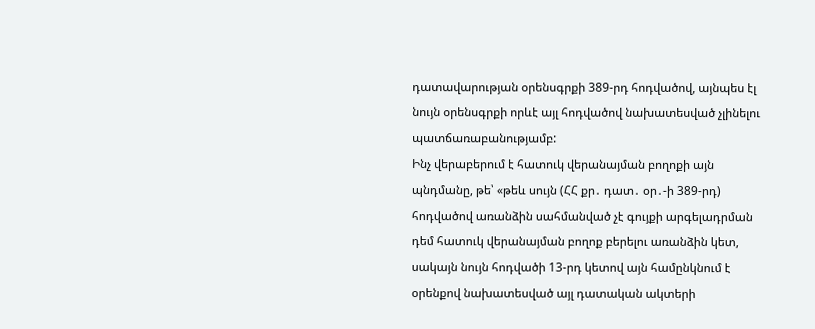դատավարության օրենսգրքի 389-րդ հոդվածով, այնպես էլ նույն օրենսգրքի որևէ այլ հոդվածով նախատեսված չլինելու պատճառաբանությամբ:
Ինչ վերաբերում է հատուկ վերանայման բողոքի այն պնդմանը, թե՝ «թեև սույն (ՀՀ քր․ դատ․ օր․-ի 389-րդ) հոդվածով առանձին սահմանված չէ գույքի արգելադրման դեմ հատուկ վերանայման բողոք բերելու առանձին կետ, սակայն նույն հոդվածի 13-րդ կետով այն համընկնում է օրենքով նախատեսված այլ դատական ակտերի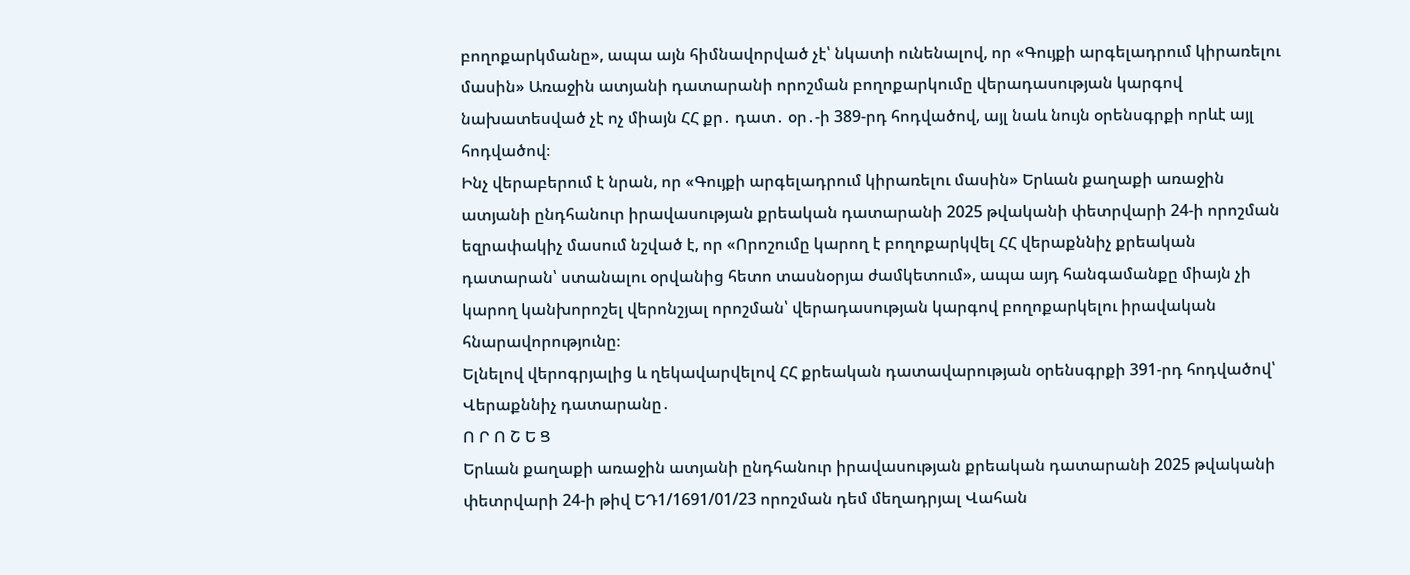բողոքարկմանը», ապա այն հիմնավորված չէ՝ նկատի ունենալով, որ «Գույքի արգելադրում կիրառելու մասին» Առաջին ատյանի դատարանի որոշման բողոքարկումը վերադասության կարգով նախատեսված չէ ոչ միայն ՀՀ քր․ դատ․ օր․-ի 389-րդ հոդվածով, այլ նաև նույն օրենսգրքի որևէ այլ հոդվածով։
Ինչ վերաբերում է նրան, որ «Գույքի արգելադրում կիրառելու մասին» Երևան քաղաքի առաջին ատյանի ընդհանուր իրավասության քրեական դատարանի 2025 թվականի փետրվարի 24-ի որոշման եզրափակիչ մասում նշված է, որ «Որոշումը կարող է բողոքարկվել ՀՀ վերաքննիչ քրեական դատարան՝ ստանալու օրվանից հետո տասնօրյա ժամկետում», ապա այդ հանգամանքը միայն չի կարող կանխորոշել վերոնշյալ որոշման՝ վերադասության կարգով բողոքարկելու իրավական հնարավորությունը։
Ելնելով վերոգրյալից և ղեկավարվելով ՀՀ քրեական դատավարության օրենսգրքի 391-րդ հոդվածով՝ Վերաքննիչ դատարանը․
Ո Ր Ո Շ Ե Ց
Երևան քաղաքի առաջին ատյանի ընդհանուր իրավասության քրեական դատարանի 2025 թվականի փետրվարի 24-ի թիվ ԵԴ1/1691/01/23 որոշման դեմ մեղադրյալ Վահան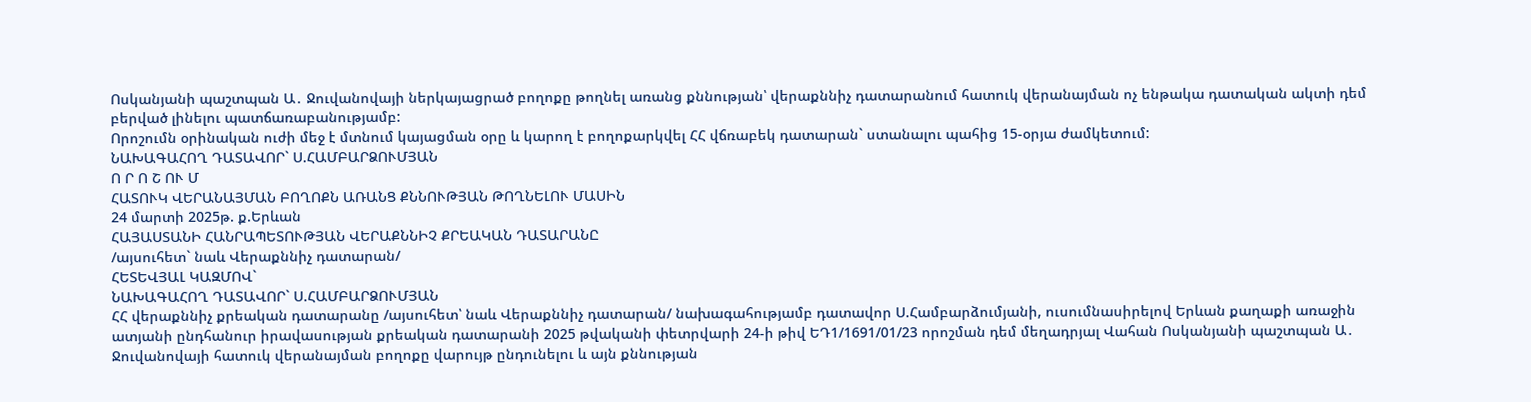Ոսկանյանի պաշտպան Ա․ Ջուվանովայի ներկայացրած բողոքը թողնել առանց քննության՝ վերաքննիչ դատարանում հատուկ վերանայման ոչ ենթակա դատական ակտի դեմ բերված լինելու պատճառաբանությամբ:
Որոշումն օրինական ուժի մեջ է մտնում կայացման օրը և կարող է բողոքարկվել ՀՀ վճռաբեկ դատարան` ստանալու պահից 15-օրյա ժամկետում:
ՆԱԽԱԳԱՀՈՂ ԴԱՏԱՎՈՐ` Ս.ՀԱՄԲԱՐՁՈՒՄՅԱՆ
Ո Ր Ո Շ ՈՒ Մ
ՀԱՏՈՒԿ ՎԵՐԱՆԱՅՄԱՆ ԲՈՂՈՔՆ ԱՌԱՆՑ ՔՆՆՈՒԹՅԱՆ ԹՈՂՆԵԼՈՒ ՄԱՍԻՆ
24 մարտի 2025թ. ք.Երևան
ՀԱՅԱՍՏԱՆԻ ՀԱՆՐԱՊԵՏՈՒԹՅԱՆ ՎԵՐԱՔՆՆԻՉ ՔՐԵԱԿԱՆ ԴԱՏԱՐԱՆԸ
/այսուհետ` նաև Վերաքննիչ դատարան/
ՀԵՏԵՎՅԱԼ ԿԱԶՄՈՎ`
ՆԱԽԱԳԱՀՈՂ ԴԱՏԱՎՈՐ` Ս.ՀԱՄԲԱՐՁՈՒՄՅԱՆ
ՀՀ վերաքննիչ քրեական դատարանը /այսուհետ՝ նաև Վերաքննիչ դատարան/ նախագահությամբ դատավոր Ս.Համբարձումյանի, ուսումնասիրելով Երևան քաղաքի առաջին ատյանի ընդհանուր իրավասության քրեական դատարանի 2025 թվականի փետրվարի 24-ի թիվ ԵԴ1/1691/01/23 որոշման դեմ մեղադրյալ Վահան Ոսկանյանի պաշտպան Ա․ Ջուվանովայի հատուկ վերանայման բողոքը վարույթ ընդունելու և այն քննության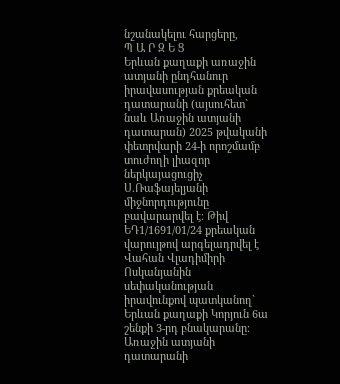նշանակելու հարցերը,
Պ Ա Ր Զ Ե Ց
Երևան քաղաքի առաջին ատյանի ընդհանուր իրավասության քրեական դատարանի (այսուհետ` նաև Առաջին ատյանի դատարան) 2025 թվականի փետրվարի 24-ի որոշմամբ տուժողի լիազոր ներկայացուցիչ Ս.Ռաֆայելյանի միջնորդությունը բավարարվել է։ Թիվ ԵԴ1/1691/01/24 քրեական վարույթով արգելադրվել է Վահան Վլադիմիրի Ոսկանյանին սեփականության իրավունքով պատկանող` Երևան քաղաքի Կորյուն 6ա շենքի 3-րդ բնակարանը։
Առաջին ատյանի դատարանի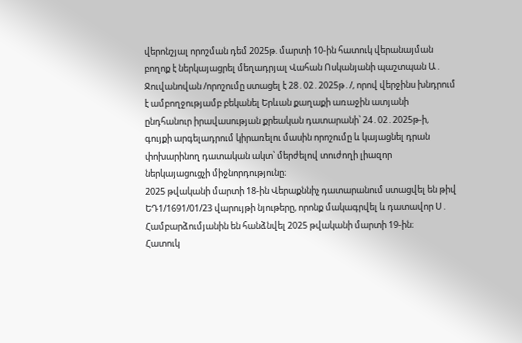վերոնշյալ որոշման դեմ 2025թ. մարտի 10-ին հատուկ վերանայման բողոք է ներկայացրել մեղադրյալ Վահան Ոսկանյանի պաշտպան Ա․ Ջուվանովան /որոշումը ստացել է 28․02․2025թ․/, որով վերջինս խնդրում է ամբողջությամբ բեկանել Երևան քաղաքի առաջին ատյանի ընդհանուր իրավասության քրեական դատարանի՝ 24․02․2025թ-ի, գույքի արգելադրում կիրառելու մասին որոշումը և կայացնել դրան փոխարինող դատական ակտ՝ մերժելով տուժողի լիազոր ներկայացուցչի միջնորդությունը։
2025 թվականի մարտի 18-ին Վերաքննիչ դատարանում ստացվել են թիվ ԵԴ1/1691/01/23 վարույթի նյութերը, որոնք մակագրվել և դատավոր Ս․ Համբարձումյանին են հանձնվել 2025 թվականի մարտի 19-ին։
Հատուկ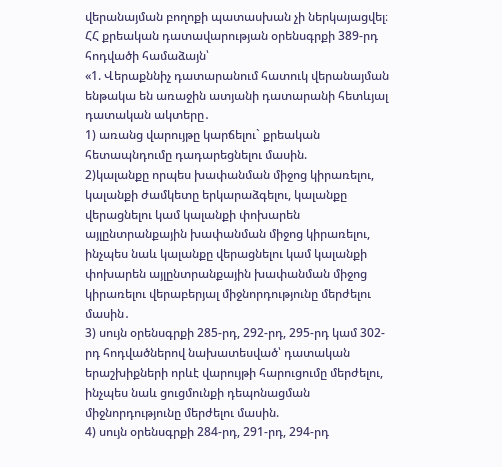վերանայման բողոքի պատասխան չի ներկայացվել։
ՀՀ քրեական դատավարության օրենսգրքի 389-րդ հոդվածի համաձայն՝
«1. Վերաքննիչ դատարանում հատուկ վերանայման ենթակա են առաջին ատյանի դատարանի հետևյալ դատական ակտերը․
1) առանց վարույթը կարճելու` քրեական հետապնդումը դադարեցնելու մասին.
2)կալանքը որպես խափանման միջոց կիրառելու, կալանքի ժամկետը երկարաձգելու, կալանքը վերացնելու կամ կալանքի փոխարեն այլընտրանքային խափանման միջոց կիրառելու, ինչպես նաև կալանքը վերացնելու կամ կալանքի փոխարեն այլընտրանքային խափանման միջոց կիրառելու վերաբերյալ միջնորդությունը մերժելու մասին․
3) սույն օրենսգրքի 285-րդ, 292-րդ, 295-րդ կամ 302-րդ հոդվածներով նախատեսված՝ դատական երաշխիքների որևէ վարույթի հարուցումը մերժելու, ինչպես նաև ցուցմունքի դեպոնացման միջնորդությունը մերժելու մասին.
4) սույն օրենսգրքի 284-րդ, 291-րդ, 294-րդ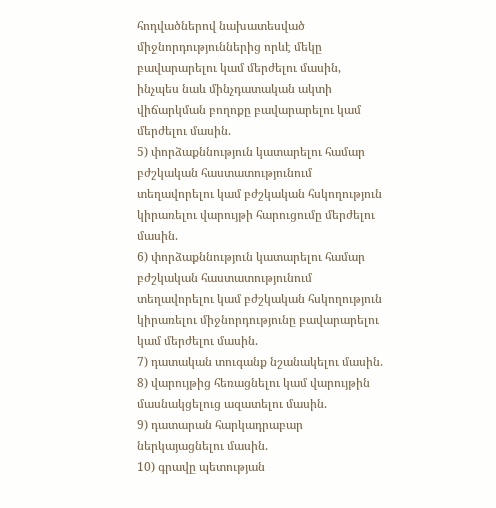հոդվածներով նախատեսված միջնորդություններից որևէ մեկը բավարարելու կամ մերժելու մասին, ինչպես նաև մինչդատական ակտի վիճարկման բողոքը բավարարելու կամ մերժելու մասին.
5) փորձաքննություն կատարելու համար բժշկական հաստատությունում տեղավորելու կամ բժշկական հսկողություն կիրառելու վարույթի հարուցումը մերժելու մասին.
6) փորձաքննություն կատարելու համար բժշկական հաստատությունում տեղավորելու կամ բժշկական հսկողություն կիրառելու միջնորդությունը բավարարելու կամ մերժելու մասին.
7) դատական տուգանք նշանակելու մասին.
8) վարույթից հեռացնելու կամ վարույթին մասնակցելուց ազատելու մասին.
9) դատարան հարկադրաբար ներկայացնելու մասին.
10) գրավը պետության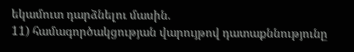եկամուտ դարձնելու մասին.
11) համագործակցության վարույթով դատաքննությունը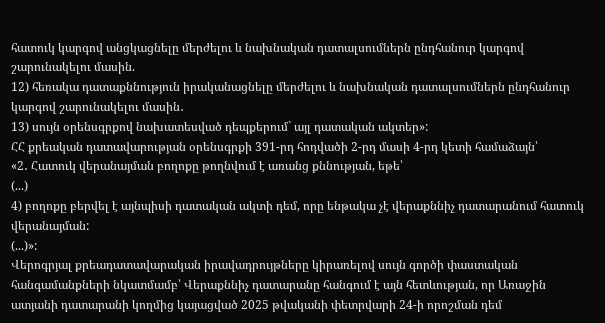հատուկ կարգով անցկացնելը մերժելու և նախնական դատալսումներն ընդհանուր կարգով շարունակելու մասին.
12) հեռակա դատաքննություն իրականացնելը մերժելու և նախնական դատալսումներն ընդհանուր կարգով շարունակելու մասին․
13) սույն օրենսգրքով նախատեսված դեպքերում` այլ դատական ակտեր»:
ՀՀ քրեական դատավարության օրենսգրքի 391-րդ հոդվածի 2-րդ մասի 4-րդ կետի համաձայն՝
«2․ Հատուկ վերանայման բողոքը թողնվում է առանց քննության, եթե՝
(...)
4) բողոքը բերվել է այնպիսի դատական ակտի դեմ, որը ենթակա չէ վերաքննիչ դատարանում հատուկ վերանայման:
(...)»:
Վերոգրյալ քրեադատավարական իրավադրույթները կիրառելով սույն գործի փաստական հանգամանքների նկատմամբ՝ Վերաքննիչ դատարանը հանգում է այն հետևության, որ Առաջին ատյանի դատարանի կողմից կայացված 2025 թվականի փետրվարի 24-ի որոշման դեմ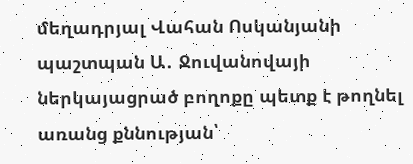մեղադրյալ Վահան Ոսկանյանի պաշտպան Ա․ Ջուվանովայի ներկայացրած բողոքը պետք է թողնել առանց քննության՝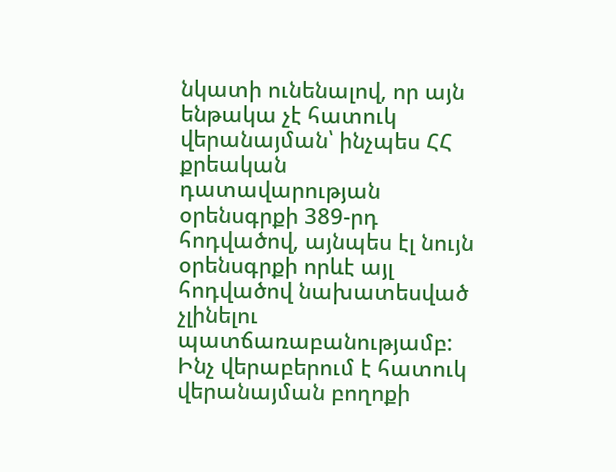նկատի ունենալով, որ այն ենթակա չէ հատուկ վերանայման՝ ինչպես ՀՀ քրեական դատավարության օրենսգրքի 389-րդ հոդվածով, այնպես էլ նույն օրենսգրքի որևէ այլ հոդվածով նախատեսված չլինելու պատճառաբանությամբ:
Ինչ վերաբերում է հատուկ վերանայման բողոքի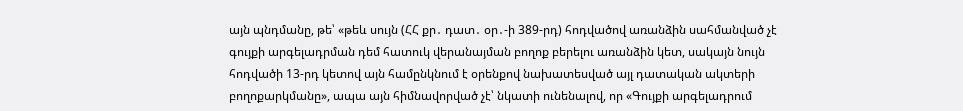այն պնդմանը, թե՝ «թեև սույն (ՀՀ քր․ դատ․ օր․-ի 389-րդ) հոդվածով առանձին սահմանված չէ գույքի արգելադրման դեմ հատուկ վերանայման բողոք բերելու առանձին կետ, սակայն նույն հոդվածի 13-րդ կետով այն համընկնում է օրենքով նախատեսված այլ դատական ակտերի բողոքարկմանը», ապա այն հիմնավորված չէ՝ նկատի ունենալով, որ «Գույքի արգելադրում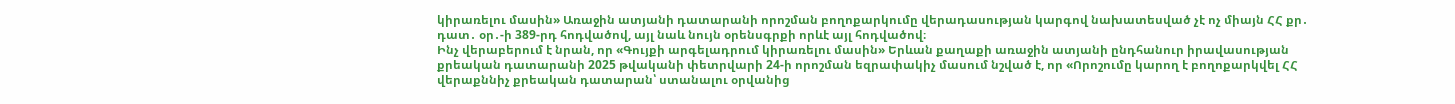կիրառելու մասին» Առաջին ատյանի դատարանի որոշման բողոքարկումը վերադասության կարգով նախատեսված չէ ոչ միայն ՀՀ քր․ դատ․ օր․-ի 389-րդ հոդվածով, այլ նաև նույն օրենսգրքի որևէ այլ հոդվածով։
Ինչ վերաբերում է նրան, որ «Գույքի արգելադրում կիրառելու մասին» Երևան քաղաքի առաջին ատյանի ընդհանուր իրավասության քրեական դատարանի 2025 թվականի փետրվարի 24-ի որոշման եզրափակիչ մասում նշված է, որ «Որոշումը կարող է բողոքարկվել ՀՀ վերաքննիչ քրեական դատարան՝ ստանալու օրվանից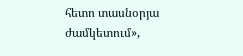հետո տասնօրյա ժամկետում»,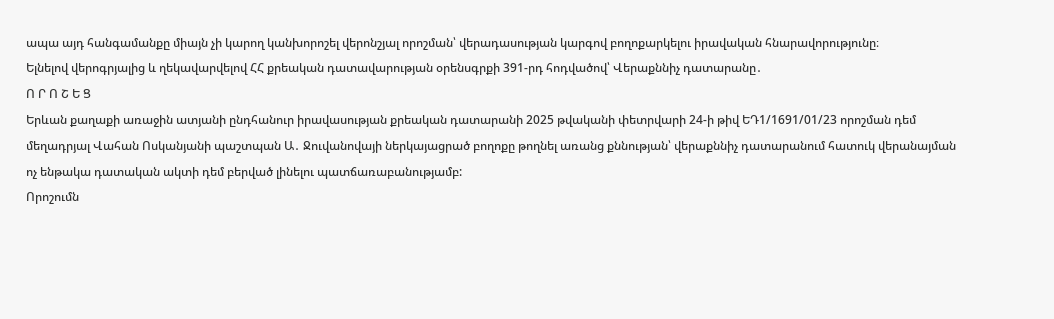ապա այդ հանգամանքը միայն չի կարող կանխորոշել վերոնշյալ որոշման՝ վերադասության կարգով բողոքարկելու իրավական հնարավորությունը։
Ելնելով վերոգրյալից և ղեկավարվելով ՀՀ քրեական դատավարության օրենսգրքի 391-րդ հոդվածով՝ Վերաքննիչ դատարանը․
Ո Ր Ո Շ Ե Ց
Երևան քաղաքի առաջին ատյանի ընդհանուր իրավասության քրեական դատարանի 2025 թվականի փետրվարի 24-ի թիվ ԵԴ1/1691/01/23 որոշման դեմ մեղադրյալ Վահան Ոսկանյանի պաշտպան Ա․ Ջուվանովայի ներկայացրած բողոքը թողնել առանց քննության՝ վերաքննիչ դատարանում հատուկ վերանայման ոչ ենթակա դատական ակտի դեմ բերված լինելու պատճառաբանությամբ:
Որոշումն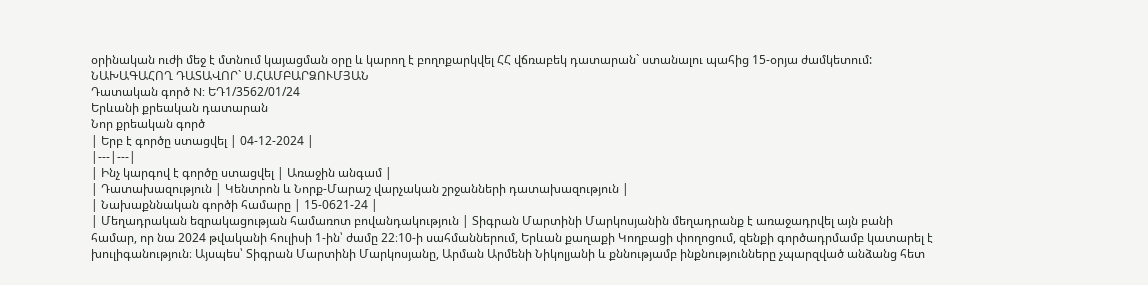օրինական ուժի մեջ է մտնում կայացման օրը և կարող է բողոքարկվել ՀՀ վճռաբեկ դատարան` ստանալու պահից 15-օրյա ժամկետում:
ՆԱԽԱԳԱՀՈՂ ԴԱՏԱՎՈՐ` Ս.ՀԱՄԲԱՐՁՈՒՄՅԱՆ
Դատական գործ N: ԵԴ1/3562/01/24
Երևանի քրեական դատարան
Նոր քրեական գործ
| Երբ է գործը ստացվել | 04-12-2024 |
|---|---|
| Ինչ կարգով է գործը ստացվել | Առաջին անգամ |
| Դատախազություն | Կենտրոն և Նորք-Մարաշ վարչական շրջանների դատախազություն |
| Նախաքննական գործի համարը | 15-0621-24 |
| Մեղադրական եզրակացության համառոտ բովանդակություն | Տիգրան Մարտինի Մարկոսյանին մեղադրանք է առաջադրվել այն բանի համար, որ նա 2024 թվականի հուլիսի 1-ին՝ ժամը 22։10-ի սահմաններում, Երևան քաղաքի Կողբացի փողոցում, զենքի գործադրմամբ կատարել է խուլիգանություն։ Այսպես՝ Տիգրան Մարտինի Մարկոսյանը, Արման Արմենի Նիկոլյանի և քննությամբ ինքնությունները չպարզված անձանց հետ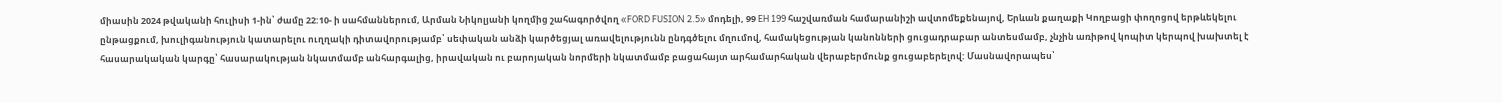միասին 2024 թվականի հուլիսի 1-ին՝ ժամը 22:10- ի սահմաններում, Արման Նիկոլյանի կողմից շահագործվող «FORD FUSION 2.5» մոդելի, 99 EH 199 հաշվառման համարանիշի ավտոմեքենայով, Երևան քաղաքի Կողբացի փողոցով երթևեկելու ընթացքում, խուլիգանություն կատարելու ուղղակի դիտավորությամբ՝ սեփական անձի կարծեցյալ առավելությունն ընդգծելու մղումով, համակեցության կանոնների ցուցադրաբար անտեսմամբ, չնչին առիթով կոպիտ կերպով խախտել է հասարակական կարգը՝ հասարակության նկատմամբ անհարգալից, իրավական ու բարոյական նորմերի նկատմամբ բացահայտ արհամարհական վերաբերմունք ցուցաբերելով: Մասնավորապես՝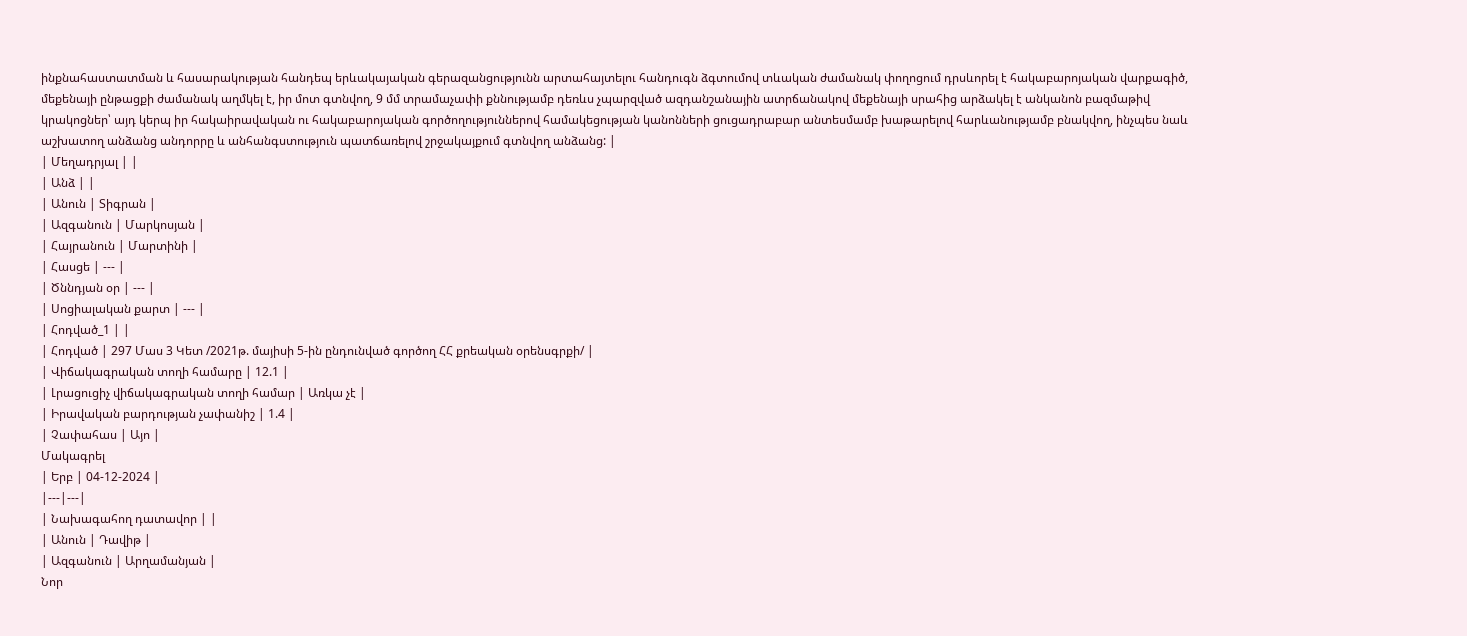ինքնահաստատման և հասարակության հանդեպ երևակայական գերազանցությունն արտահայտելու հանդուգն ձգտումով տևական ժամանակ փողոցում դրսևորել է հակաբարոյական վարքագիծ, մեքենայի ընթացքի ժամանակ աղմկել է, իր մոտ գտնվող, 9 մմ տրամաչափի քննությամբ դեռևս չպարզված ազդանշանային ատրճանակով մեքենայի սրահից արձակել է անկանոն բազմաթիվ կրակոցներ՝ այդ կերպ իր հակաիրավական ու հակաբարոյական գործողություններով համակեցության կանոնների ցուցադրաբար անտեսմամբ խաթարելով հարևանությամբ բնակվող, ինչպես նաև աշխատող անձանց անդորրը և անհանգստություն պատճառելով շրջակայքում գտնվող անձանց: |
| Մեղադրյալ | |
| Անձ | |
| Անուն | Տիգրան |
| Ազգանուն | Մարկոսյան |
| Հայրանուն | Մարտինի |
| Հասցե | --- |
| Ծննդյան օր | --- |
| Սոցիալական քարտ | --- |
| Հոդված_1 | |
| Հոդված | 297 Մաս 3 Կետ /2021թ. մայիսի 5-ին ընդունված գործող ՀՀ քրեական օրենսգրքի/ |
| Վիճակագրական տողի համարը | 12.1 |
| Լրացուցիչ վիճակագրական տողի համար | Առկա չէ |
| Իրավական բարդության չափանիշ | 1.4 |
| Չափահաս | Այո |
Մակագրել
| Երբ | 04-12-2024 |
|---|---|
| Նախագահող դատավոր | |
| Անուն | Դավիթ |
| Ազգանուն | Արղամանյան |
Նոր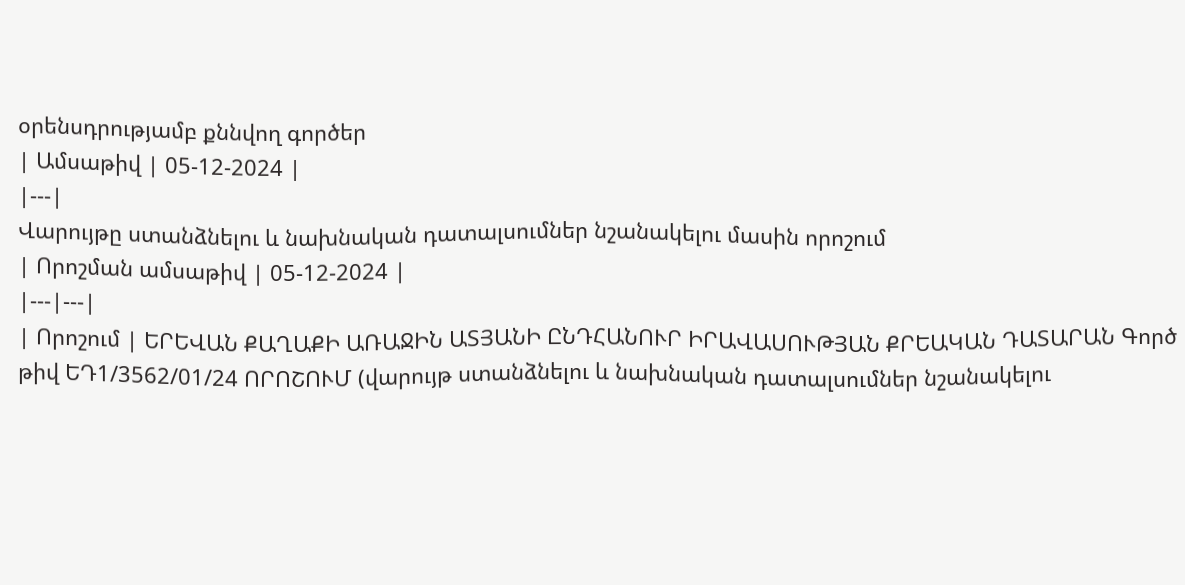օրենսդրությամբ քննվող գործեր
| Ամսաթիվ | 05-12-2024 |
|---|
Վարույթը ստանձնելու և նախնական դատալսումներ նշանակելու մասին որոշում
| Որոշման ամսաթիվ | 05-12-2024 |
|---|---|
| Որոշում | ԵՐԵՎԱՆ ՔԱՂԱՔԻ ԱՌԱՋԻՆ ԱՏՅԱՆԻ ԸՆԴՀԱՆՈՒՐ ԻՐԱՎԱՍՈՒԹՅԱՆ ՔՐԵԱԿԱՆ ԴԱՏԱՐԱՆ Գործ թիվ ԵԴ1/3562/01/24 ՈՐՈՇՈՒՄ (վարույթ ստանձնելու և նախնական դատալսումներ նշանակելու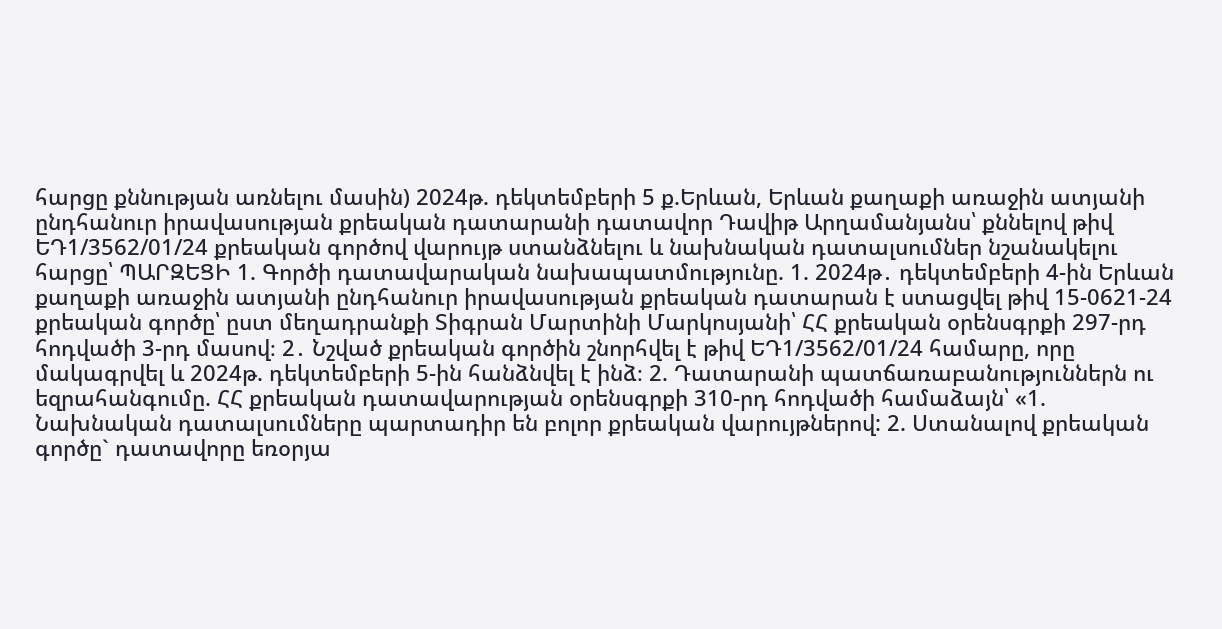հարցը քննության առնելու մասին) 2024թ. դեկտեմբերի 5 ք.Երևան, Երևան քաղաքի առաջին ատյանի ընդհանուր իրավասության քրեական դատարանի դատավոր Դավիթ Արղամանյանս՝ քննելով թիվ ԵԴ1/3562/01/24 քրեական գործով վարույթ ստանձնելու և նախնական դատալսումներ նշանակելու հարցը՝ ՊԱՐԶԵՑԻ 1. Գործի դատավարական նախապատմությունը. 1. 2024թ․ դեկտեմբերի 4-ին Երևան քաղաքի առաջին ատյանի ընդհանուր իրավասության քրեական դատարան է ստացվել թիվ 15-0621-24 քրեական գործը՝ ըստ մեղադրանքի Տիգրան Մարտինի Մարկոսյանի՝ ՀՀ քրեական օրենսգրքի 297-րդ հոդվածի 3-րդ մասով։ 2․ Նշված քրեական գործին շնորհվել է թիվ ԵԴ1/3562/01/24 համարը, որը մակագրվել և 2024թ. դեկտեմբերի 5-ին հանձնվել է ինձ։ 2. Դատարանի պատճառաբանություններն ու եզրահանգումը. ՀՀ քրեական դատավարության օրենսգրքի 310-րդ հոդվածի համաձայն՝ «1. Նախնական դատալսումները պարտադիր են բոլոր քրեական վարույթներով: 2. Ստանալով քրեական գործը` դատավորը եռօրյա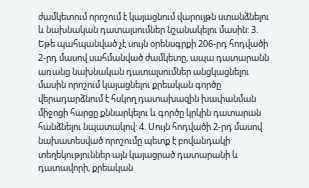ժամկետում որոշում է կայացնում վարույթն ստանձնելու և նախնական դատալսումներ նշանակելու մասին: 3. Եթե պահպանված չէ սույն օրենսգրքի 206-րդ հոդվածի 2-րդ մասով սահմանված ժամկետը, ապա դատարանն առանց նախնական դատալսումներ անցկացնելու մասին որոշում կայացնելու քրեական գործը վերադարձնում է հսկող դատախազին խափանման միջոցի հարցը քննարկելու և գործը կրկին դատարան հանձնելու նպատակով: 4. Սույն հոդվածի 2-րդ մասով նախատեսված որոշումը պետք է բովանդակի տեղեկություններ այն կայացրած դատարանի և դատավորի, քրեական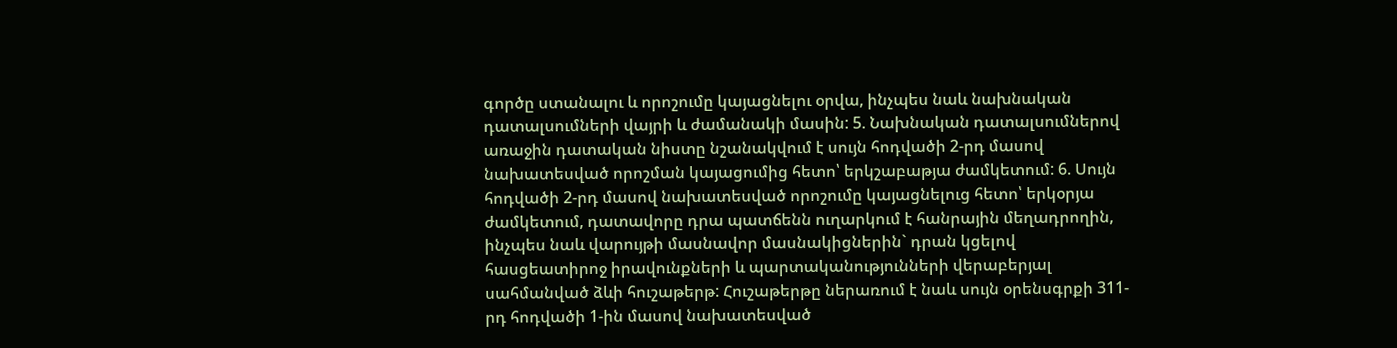գործը ստանալու և որոշումը կայացնելու օրվա, ինչպես նաև նախնական դատալսումների վայրի և ժամանակի մասին: 5. Նախնական դատալսումներով առաջին դատական նիստը նշանակվում է սույն հոդվածի 2-րդ մասով նախատեսված որոշման կայացումից հետո՝ երկշաբաթյա ժամկետում: 6. Սույն հոդվածի 2-րդ մասով նախատեսված որոշումը կայացնելուց հետո՝ երկօրյա ժամկետում, դատավորը դրա պատճենն ուղարկում է հանրային մեղադրողին, ինչպես նաև վարույթի մասնավոր մասնակիցներին` դրան կցելով հասցեատիրոջ իրավունքների և պարտականությունների վերաբերյալ սահմանված ձևի հուշաթերթ: Հուշաթերթը ներառում է նաև սույն օրենսգրքի 311-րդ հոդվածի 1-ին մասով նախատեսված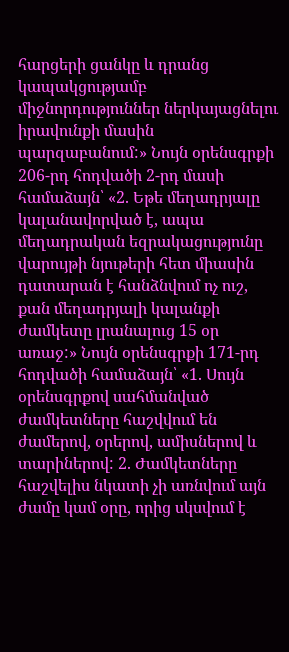հարցերի ցանկը և դրանց կապակցությամբ միջնորդություններ ներկայացնելու իրավունքի մասին պարզաբանում:» Նույն օրենսգրքի 206-րդ հոդվածի 2-րդ մասի համաձայն՝ «2. Եթե մեղադրյալը կալանավորված է, ապա մեղադրական եզրակացությունը վարույթի նյութերի հետ միասին դատարան է հանձնվում ոչ ուշ, քան մեղադրյալի կալանքի ժամկետը լրանալուց 15 օր առաջ:» Նույն օրենսգրքի 171-րդ հոդվածի համաձայն՝ «1. Սույն օրենսգրքով սահմանված ժամկետները հաշվվում են ժամերով, օրերով, ամիսներով և տարիներով: 2. Ժամկետները հաշվելիս նկատի չի առնվում այն ժամը կամ օրը, որից սկսվում է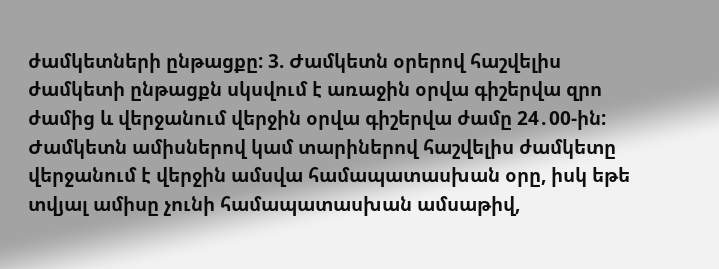ժամկետների ընթացքը: 3. Ժամկետն օրերով հաշվելիս ժամկետի ընթացքն սկսվում է առաջին օրվա գիշերվա զրո ժամից և վերջանում վերջին օրվա գիշերվա ժամը 24․00-ին: Ժամկետն ամիսներով կամ տարիներով հաշվելիս ժամկետը վերջանում է վերջին ամսվա համապատասխան օրը, իսկ եթե տվյալ ամիսը չունի համապատասխան ամսաթիվ,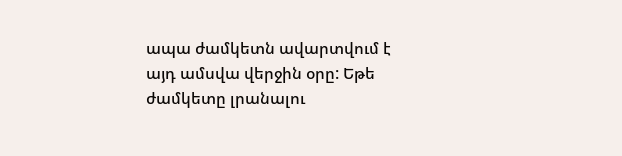ապա ժամկետն ավարտվում է այդ ամսվա վերջին օրը: Եթե ժամկետը լրանալու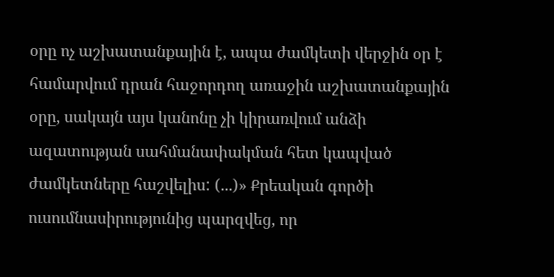օրը ոչ աշխատանքային է, ապա ժամկետի վերջին օր է համարվում դրան հաջորդող առաջին աշխատանքային օրը, սակայն այս կանոնը չի կիրառվում անձի ազատության սահմանափակման հետ կապված ժամկետները հաշվելիս: (...)» Քրեական գործի ուսումնասիրությունից պարզվեց, որ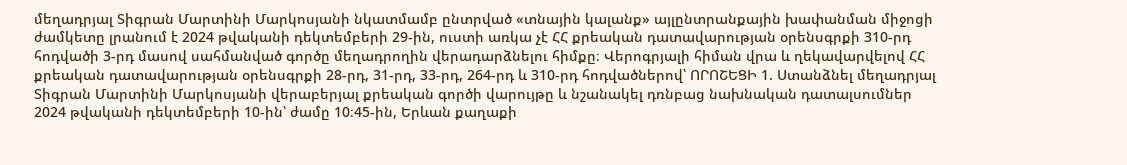մեղադրյալ Տիգրան Մարտինի Մարկոսյանի նկատմամբ ընտրված «տնային կալանք» այլընտրանքային խափանման միջոցի ժամկետը լրանում է 2024 թվականի դեկտեմբերի 29-ին, ուստի առկա չէ ՀՀ քրեական դատավարության օրենսգրքի 310-րդ հոդվածի 3-րդ մասով սահմանված գործը մեղադրողին վերադարձնելու հիմքը։ Վերոգրյալի հիման վրա և ղեկավարվելով ՀՀ քրեական դատավարության օրենսգրքի 28-րդ, 31-րդ, 33-րդ, 264-րդ և 310-րդ հոդվածներով՝ ՈՐՈՇԵՑԻ 1. Ստանձնել մեղադրյալ Տիգրան Մարտինի Մարկոսյանի վերաբերյալ քրեական գործի վարույթը և նշանակել դռնբաց նախնական դատալսումներ 2024 թվականի դեկտեմբերի 10-ին՝ ժամը 10։45-ին, Երևան քաղաքի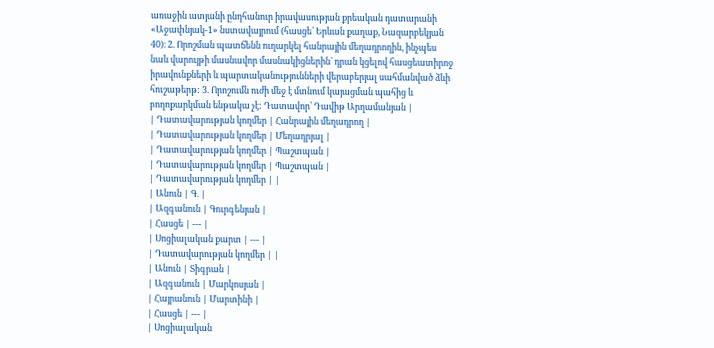առաջին ատյանի ընդհանուր իրավասության քրեական դատարանի «Աջափնյակ-1» նստավայրում (հասցե՝ Երևան քաղաք, Նազարբեկյան 40)։ 2. Որոշման պատճենն ուղարկել հանրային մեղադրողին, ինչպես նաև վարույթի մասնավոր մասնակիցներին` դրան կցելով հասցեատիրոջ իրավունքների և պարտականությունների վերաբերյալ սահմանված ձևի հուշաթերթ: 3. Որոշումն ուժի մեջ է մտնում կայացման պահից և բողոքարկման ենթակա չէ: Դատավոր՝ Դավիթ Արղամանյան |
| Դատավարության կողմեր | Հանրային մեղադրող |
| Դատավարության կողմեր | Մեղադրյալ |
| Դատավարության կողմեր | Պաշտպան |
| Դատավարության կողմեր | Պաշտպան |
| Դատավարության կողմեր | |
| Անուն | Գ. |
| Ազգանուն | Գուրգենյան |
| Հասցե | --- |
| Սոցիալական քարտ | --- |
| Դատավարության կողմեր | |
| Անուն | Տիգրան |
| Ազգանուն | Մարկոսյան |
| Հայրանուն | Մարտինի |
| Հասցե | --- |
| Սոցիալական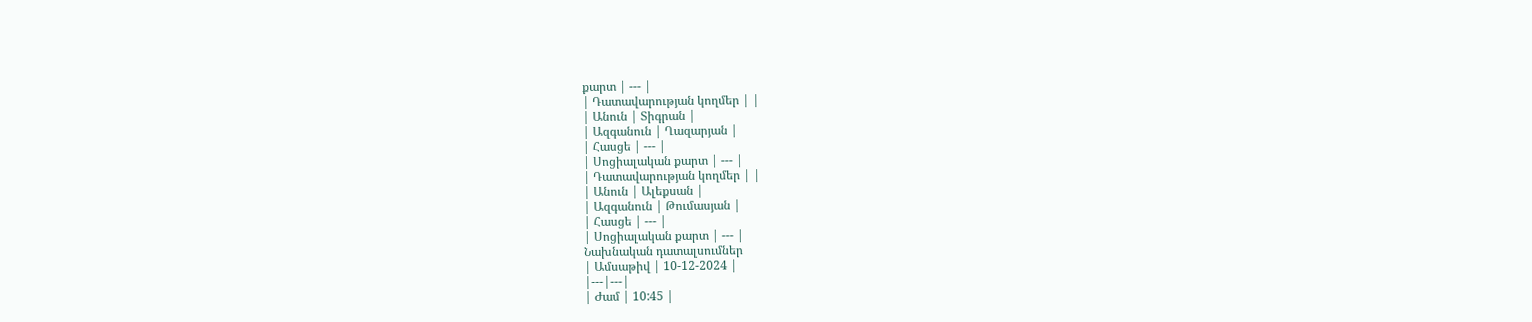քարտ | --- |
| Դատավարության կողմեր | |
| Անուն | Տիգրան |
| Ազգանուն | Ղազարյան |
| Հասցե | --- |
| Սոցիալական քարտ | --- |
| Դատավարության կողմեր | |
| Անուն | Ալեքսան |
| Ազգանուն | Թումասյան |
| Հասցե | --- |
| Սոցիալական քարտ | --- |
Նախնական դատալսումներ
| Ամսաթիվ | 10-12-2024 |
|---|---|
| Ժամ | 10:45 |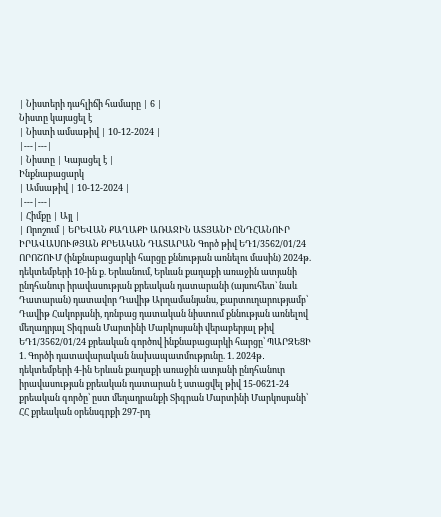| Նիստերի դահլիճի համարը | 6 |
Նիստը կայացել է
| Նիստի ամսաթիվ | 10-12-2024 |
|---|---|
| Նիստը | Կայացել է |
Ինքնաբացարկ
| Ամսաթիվ | 10-12-2024 |
|---|---|
| Հիմքը | Այլ |
| Որոշում | ԵՐԵՎԱՆ ՔԱՂԱՔԻ ԱՌԱՋԻՆ ԱՏՅԱՆԻ ԸՆԴՀԱՆՈՒՐ ԻՐԱՎԱՍՈՒԹՅԱՆ ՔՐԵԱԿԱՆ ԴԱՏԱՐԱՆ Գործ թիվ ԵԴ1/3562/01/24 ՈՐՈՇՈՒՄ (ինքնաբացարկի հարցը քննության առնելու մասին) 2024թ. դեկտեմբերի 10-ին ք. Երևանում, Երևան քաղաքի առաջին ատյանի ընդհանուր իրավասության քրեական դատարանի (այսուհետ` նաև Դատարան) դատավոր Դավիթ Արղամանյանս, քարտուղարությամբ՝ Դավիթ Հակոբյանի, դռնբաց դատական նիստում քննության առնելով մեղադրյալ Տիգրան Մարտինի Մարկոսյանի վերաբերյալ թիվ ԵԴ1/3562/01/24 քրեական գործով ինքնաբացարկի հարցը՝ ՊԱՐԶԵՑԻ 1. Գործի դատավարական նախապատմությունը. 1. 2024թ․ դեկտեմբերի 4-ին Երևան քաղաքի առաջին ատյանի ընդհանուր իրավասության քրեական դատարան է ստացվել թիվ 15-0621-24 քրեական գործը՝ ըստ մեղադրանքի Տիգրան Մարտինի Մարկոսյանի՝ ՀՀ քրեական օրենսգրքի 297-րդ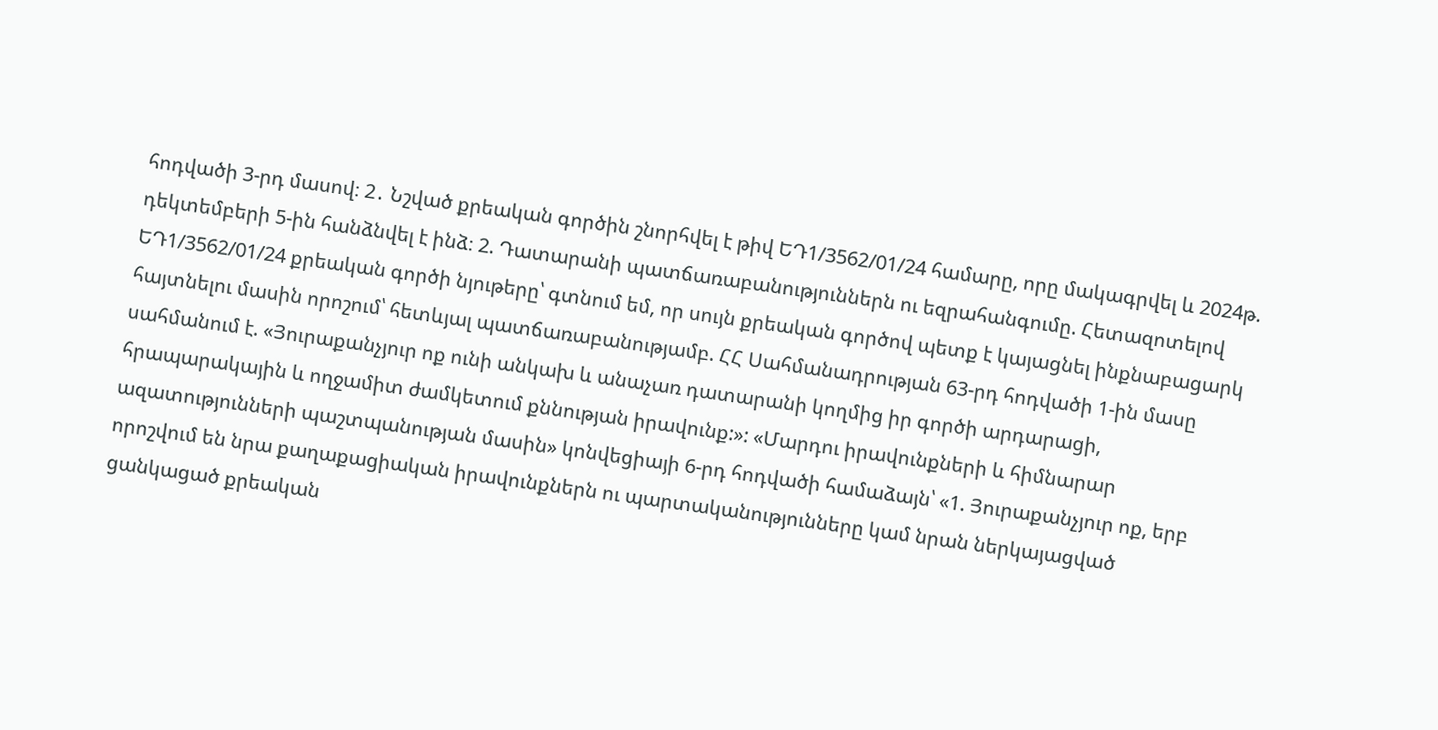հոդվածի 3-րդ մասով։ 2․ Նշված քրեական գործին շնորհվել է թիվ ԵԴ1/3562/01/24 համարը, որը մակագրվել և 2024թ. դեկտեմբերի 5-ին հանձնվել է ինձ։ 2. Դատարանի պատճառաբանություններն ու եզրահանգումը. Հետազոտելով ԵԴ1/3562/01/24 քրեական գործի նյութերը՝ գտնում եմ, որ սույն քրեական գործով պետք է կայացնել ինքնաբացարկ հայտնելու մասին որոշում՝ հետևյալ պատճառաբանությամբ. ՀՀ Սահմանադրության 63-րդ հոդվածի 1-ին մասը սահմանում է. «Յուրաքանչյուր ոք ունի անկախ և անաչառ դատարանի կողմից իր գործի արդարացի, հրապարակային և ողջամիտ ժամկետում քննության իրավունք:»: «Մարդու իրավունքների և հիմնարար ազատությունների պաշտպանության մասին» կոնվեցիայի 6-րդ հոդվածի համաձայն՝ «1. Յուրաքանչյուր ոք, երբ որոշվում են նրա քաղաքացիական իրավունքներն ու պարտականությունները կամ նրան ներկայացված ցանկացած քրեական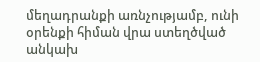մեղադրանքի առնչությամբ, ունի օրենքի հիման վրա ստեղծված անկախ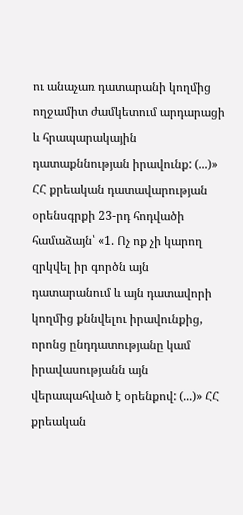ու անաչառ դատարանի կողմից ողջամիտ ժամկետում արդարացի և հրապարակային դատաքննության իրավունք: (...)» ՀՀ քրեական դատավարության օրենսգրքի 23-րդ հոդվածի համաձայն՝ «1. Ոչ ոք չի կարող զրկվել իր գործն այն դատարանում և այն դատավորի կողմից քննվելու իրավունքից, որոնց ընդդատությանը կամ իրավասությանն այն վերապահված է օրենքով: (...)» ՀՀ քրեական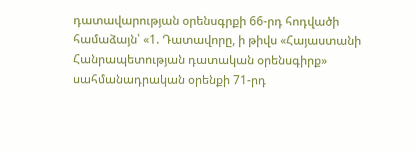դատավարության օրենսգրքի 66-րդ հոդվածի համաձայն՝ «1. Դատավորը, ի թիվս «Հայաստանի Հանրապետության դատական օրենսգիրք» սահմանադրական օրենքի 71-րդ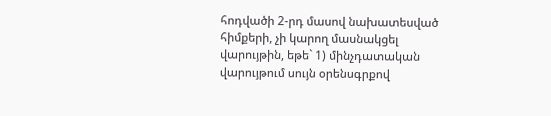հոդվածի 2-րդ մասով նախատեսված հիմքերի, չի կարող մասնակցել վարույթին, եթե` 1) մինչդատական վարույթում սույն օրենսգրքով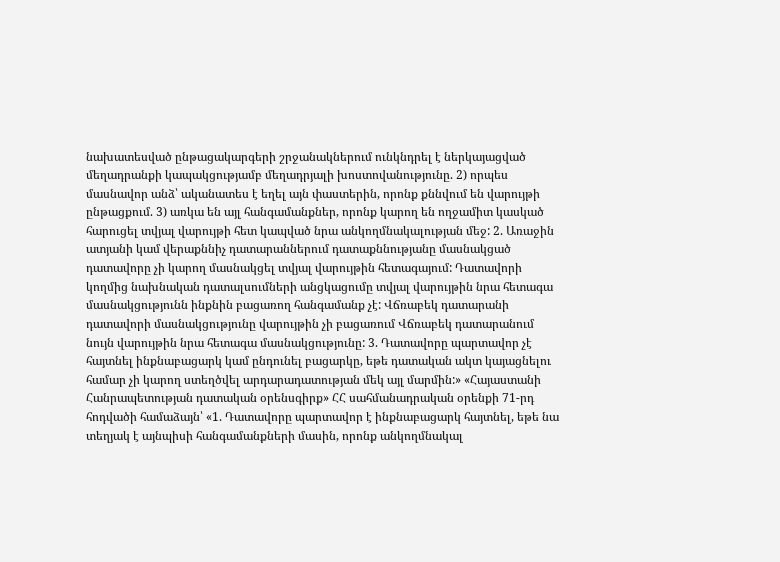նախատեսված ընթացակարգերի շրջանակներում ունկնդրել է ներկայացված մեղադրանքի կապակցությամբ մեղադրյալի խոստովանությունը. 2) որպես մասնավոր անձ՝ ականատես է եղել այն փաստերին, որոնք քննվում են վարույթի ընթացքում. 3) առկա են այլ հանգամանքներ, որոնք կարող են ողջամիտ կասկած հարուցել տվյալ վարույթի հետ կապված նրա անկողմնակալության մեջ: 2. Առաջին ատյանի կամ վերաքննիչ դատարաններում դատաքննությանը մասնակցած դատավորը չի կարող մասնակցել տվյալ վարույթին հետագայում: Դատավորի կողմից նախնական դատալսումների անցկացումը տվյալ վարույթին նրա հետագա մասնակցությունն ինքնին բացառող հանգամանք չէ: Վճռաբեկ դատարանի դատավորի մասնակցությունը վարույթին չի բացառում Վճռաբեկ դատարանում նույն վարույթին նրա հետագա մասնակցությունը: 3. Դատավորը պարտավոր չէ հայտնել ինքնաբացարկ կամ ընդունել բացարկը, եթե դատական ակտ կայացնելու համար չի կարող ստեղծվել արդարադատության մեկ այլ մարմին:» «Հայաստանի Հանրապետության դատական օրենսգիրք» ՀՀ սահմանադրական օրենքի 71-րդ հոդվածի համաձայն՝ «1. Դատավորը պարտավոր է ինքնաբացարկ հայտնել, եթե նա տեղյակ է այնպիսի հանգամանքների մասին, որոնք անկողմնակալ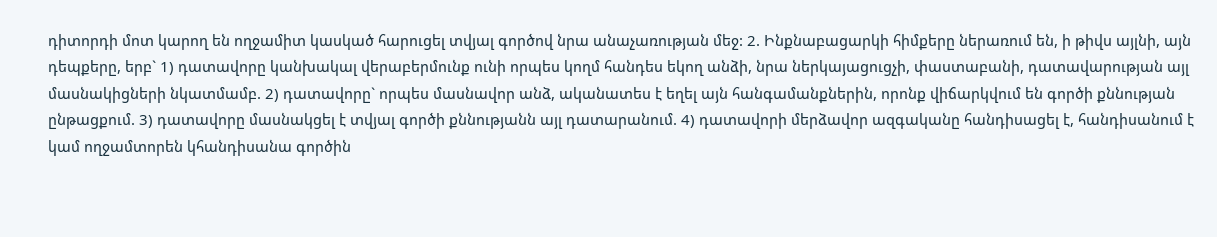դիտորդի մոտ կարող են ողջամիտ կասկած հարուցել տվյալ գործով նրա անաչառության մեջ: 2. Ինքնաբացարկի հիմքերը ներառում են, ի թիվս այլնի, այն դեպքերը, երբ` 1) դատավորը կանխակալ վերաբերմունք ունի որպես կողմ հանդես եկող անձի, նրա ներկայացուցչի, փաստաբանի, դատավարության այլ մասնակիցների նկատմամբ. 2) դատավորը` որպես մասնավոր անձ, ականատես է եղել այն հանգամանքներին, որոնք վիճարկվում են գործի քննության ընթացքում. 3) դատավորը մասնակցել է տվյալ գործի քննությանն այլ դատարանում. 4) դատավորի մերձավոր ազգականը հանդիսացել է, հանդիսանում է կամ ողջամտորեն կհանդիսանա գործին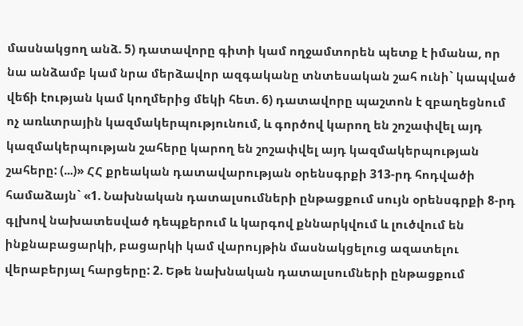մասնակցող անձ. 5) դատավորը գիտի կամ ողջամտորեն պետք է իմանա, որ նա անձամբ կամ նրա մերձավոր ազգականը տնտեսական շահ ունի` կապված վեճի էության կամ կողմերից մեկի հետ. 6) դատավորը պաշտոն է զբաղեցնում ոչ առևտրային կազմակերպությունում, և գործով կարող են շոշափվել այդ կազմակերպության շահերը կարող են շոշափվել այդ կազմակերպության շահերը: (...)» ՀՀ քրեական դատավարության օրենսգրքի 313-րդ հոդվածի համաձայն` «1. Նախնական դատալսումների ընթացքում սույն օրենսգրքի 8-րդ գլխով նախատեսված դեպքերում և կարգով քննարկվում և լուծվում են ինքնաբացարկի, բացարկի կամ վարույթին մասնակցելուց ազատելու վերաբերյալ հարցերը: 2. Եթե նախնական դատալսումների ընթացքում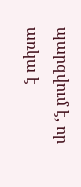պարզվում է, որ առկա է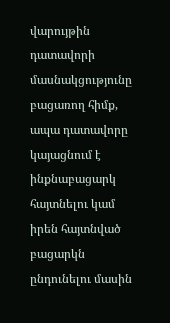վարույթին դատավորի մասնակցությունը բացառող հիմք, ապա դատավորը կայացնում է ինքնաբացարկ հայտնելու կամ իրեն հայտնված բացարկն ընդունելու մասին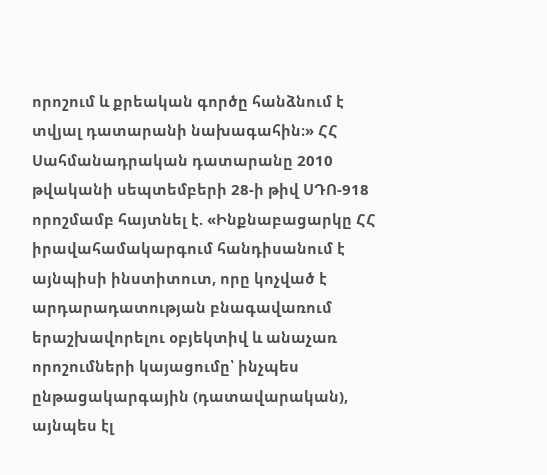որոշում և քրեական գործը հանձնում է տվյալ դատարանի նախագահին։» ՀՀ Սահմանադրական դատարանը 2010 թվականի սեպտեմբերի 28-ի թիվ ՍԴՈ-918 որոշմամբ հայտնել է. «Ինքնաբացարկը ՀՀ իրավահամակարգում հանդիսանում է այնպիսի ինստիտուտ, որը կոչված է արդարադատության բնագավառում երաշխավորելու օբյեկտիվ և անաչառ որոշումների կայացումը՝ ինչպես ընթացակարգային (դատավարական), այնպես էլ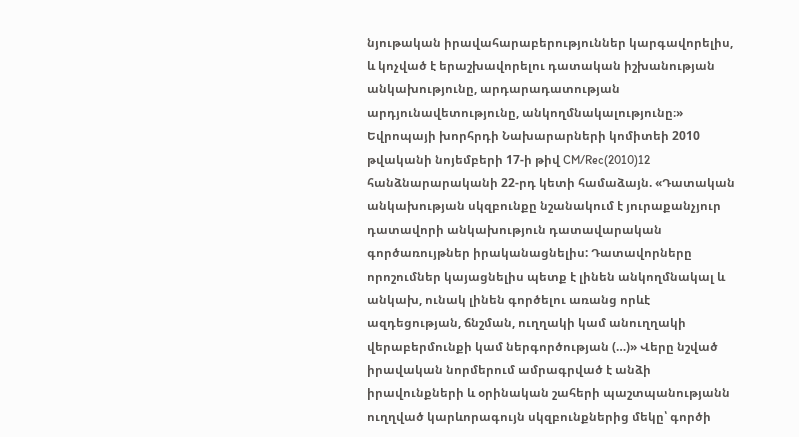նյութական իրավահարաբերություններ կարգավորելիս, և կոչված է երաշխավորելու դատական իշխանության անկախությունը, արդարադատության արդյունավետությունը, անկողմնակալությունը։» Եվրոպայի խորհրդի Նախարարների կոմիտեի 2010 թվականի նոյեմբերի 17-ի թիվ CM/Rec(2010)12 հանձնարարականի 22-րդ կետի համաձայն. «Դատական անկախության սկզբունքը նշանակում է յուրաքանչյուր դատավորի անկախություն դատավարական գործառույթներ իրականացնելիս: Դատավորները որոշումներ կայացնելիս պետք է լինեն անկողմնակալ և անկախ, ունակ լինեն գործելու առանց որևէ ազդեցության, ճնշման, ուղղակի կամ անուղղակի վերաբերմունքի կամ ներգործության (…)» Վերը նշված իրավական նորմերում ամրագրված է անձի իրավունքների և օրինական շահերի պաշտպանությանն ուղղված կարևորագույն սկզբունքներից մեկը՝ գործի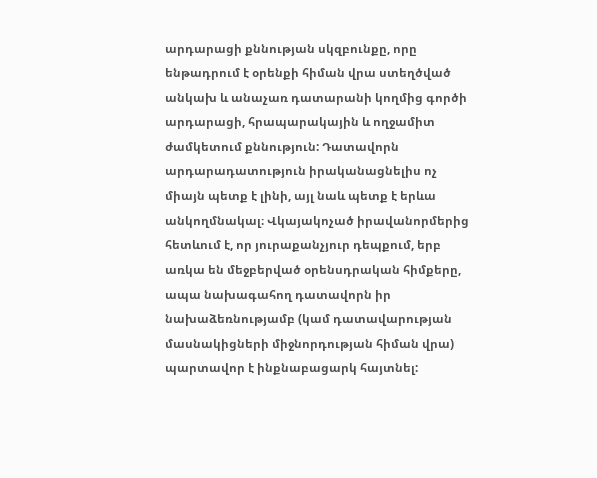արդարացի քննության սկզբունքը, որը ենթադրում է օրենքի հիման վրա ստեղծված անկախ և անաչառ դատարանի կողմից գործի արդարացի, հրապարակային և ողջամիտ ժամկետում քննություն: Դատավորն արդարադատություն իրականացնելիս ոչ միայն պետք է լինի, այլ նաև պետք է երևա անկողմնակալ։ Վկայակոչած իրավանորմերից հետևում է, որ յուրաքանչյուր դեպքում, երբ առկա են մեջբերված օրենսդրական հիմքերը, ապա նախագահող դատավորն իր նախաձեռնությամբ (կամ դատավարության մասնակիցների միջնորդության հիման վրա) պարտավոր է ինքնաբացարկ հայտնել: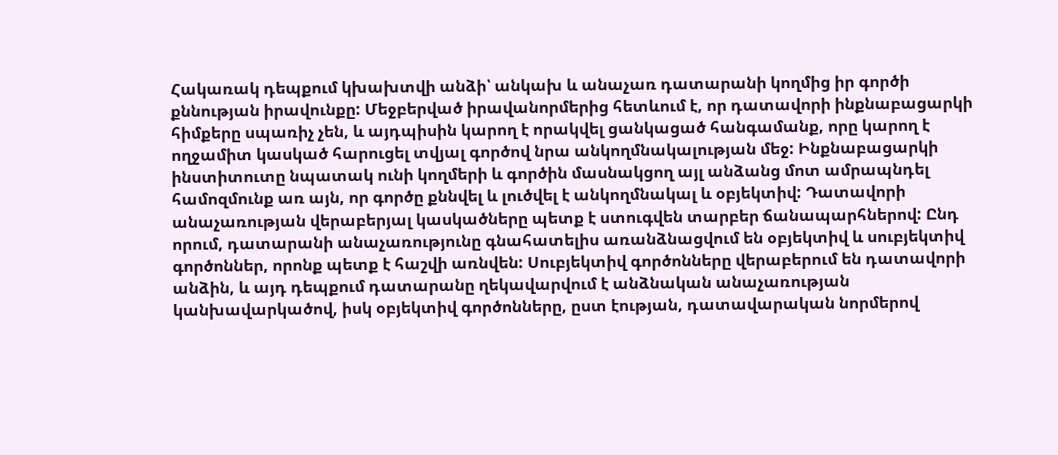Հակառակ դեպքում կխախտվի անձի՝ անկախ և անաչառ դատարանի կողմից իր գործի քննության իրավունքը: Մեջբերված իրավանորմերից հետևում է, որ դատավորի ինքնաբացարկի հիմքերը սպառիչ չեն, և այդպիսին կարող է որակվել ցանկացած հանգամանք, որը կարող է ողջամիտ կասկած հարուցել տվյալ գործով նրա անկողմնակալության մեջ: Ինքնաբացարկի ինստիտուտը նպատակ ունի կողմերի և գործին մասնակցող այլ անձանց մոտ ամրապնդել համոզմունք առ այն, որ գործը քննվել և լուծվել է անկողմնակալ և օբյեկտիվ: Դատավորի անաչառության վերաբերյալ կասկածները պետք է ստուգվեն տարբեր ճանապարհներով: Ընդ որում, դատարանի անաչառությունը գնահատելիս առանձնացվում են օբյեկտիվ և սուբյեկտիվ գործոններ, որոնք պետք է հաշվի առնվեն: Սուբյեկտիվ գործոնները վերաբերում են դատավորի անձին, և այդ դեպքում դատարանը ղեկավարվում է անձնական անաչառության կանխավարկածով, իսկ օբյեկտիվ գործոնները, ըստ էության, դատավարական նորմերով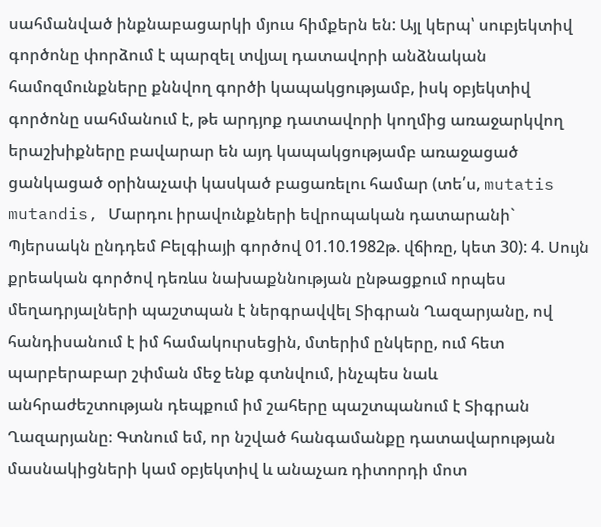սահմանված ինքնաբացարկի մյուս հիմքերն են: Այլ կերպ՝ սուբյեկտիվ գործոնը փորձում է պարզել տվյալ դատավորի անձնական համոզմունքները քննվող գործի կապակցությամբ, իսկ օբյեկտիվ գործոնը սահմանում է, թե արդյոք դատավորի կողմից առաջարկվող երաշխիքները բավարար են այդ կապակցությամբ առաջացած ցանկացած օրինաչափ կասկած բացառելու համար (տե՛ս, mutatis mutandis, Մարդու իրավունքների եվրոպական դատարանի` Պյերսակն ընդդեմ Բելգիայի գործով 01.10.1982թ. վճիռը, կետ 30): 4. Սույն քրեական գործով դեռևս նախաքննության ընթացքում որպես մեղադրյալների պաշտպան է ներգրավվել Տիգրան Ղազարյանը, ով հանդիսանում է իմ համակուրսեցին, մտերիմ ընկերը, ում հետ պարբերաբար շփման մեջ ենք գտնվում, ինչպես նաև անհրաժեշտության դեպքում իմ շահերը պաշտպանում է Տիգրան Ղազարյանը։ Գտնում եմ, որ նշված հանգամանքը դատավարության մասնակիցների կամ օբյեկտիվ և անաչառ դիտորդի մոտ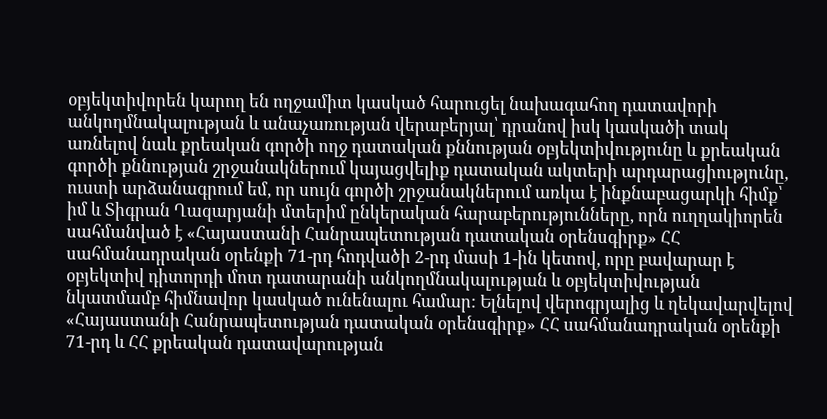օբյեկտիվորեն կարող են ողջամիտ կասկած հարուցել նախագահող դատավորի անկողմնակալության և անաչառության վերաբերյալ՝ դրանով իսկ կասկածի տակ առնելով նաև քրեական գործի ողջ դատական քննության օբյեկտիվությունը և քրեական գործի քննության շրջանակներում կայացվելիք դատական ակտերի արդարացիությունը, ուստի արձանագրում եմ, որ սույն գործի շրջանակներում առկա է ինքնաբացարկի հիմք՝ իմ և Տիգրան Ղազարյանի մտերիմ ընկերական հարաբերությունները, որն ուղղակիորեն սահմանված է «Հայաստանի Հանրապետության դատական օրենսգիրք» ՀՀ սահմանադրական օրենքի 71-րդ հոդվածի 2-րդ մասի 1-ին կետով, որը բավարար է օբյեկտիվ դիտորդի մոտ դատարանի անկողմնակալության և օբյեկտիվության նկատմամբ հիմնավոր կասկած ունենալու համար: Ելնելով վերոգրյալից և ղեկավարվելով «Հայաստանի Հանրապետության դատական օրենսգիրք» ՀՀ սահմանադրական օրենքի 71-րդ և ՀՀ քրեական դատավարության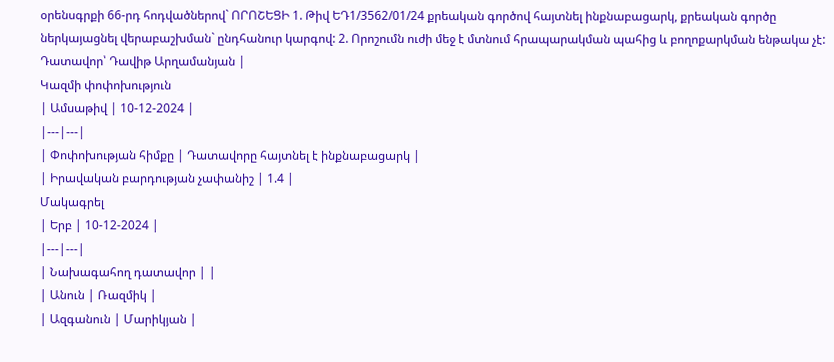օրենսգրքի 66-րդ հոդվածներով` ՈՐՈՇԵՑԻ 1. Թիվ ԵԴ1/3562/01/24 քրեական գործով հայտնել ինքնաբացարկ, քրեական գործը ներկայացնել վերաբաշխման` ընդհանուր կարգով: 2. Որոշումն ուժի մեջ է մտնում հրապարակման պահից և բողոքարկման ենթակա չէ: Դատավոր՝ Դավիթ Արղամանյան |
Կազմի փոփոխություն
| Ամսաթիվ | 10-12-2024 |
|---|---|
| Փոփոխության հիմքը | Դատավորը հայտնել է ինքնաբացարկ |
| Իրավական բարդության չափանիշ | 1.4 |
Մակագրել
| Երբ | 10-12-2024 |
|---|---|
| Նախագահող դատավոր | |
| Անուն | Ռազմիկ |
| Ազգանուն | Մարիկյան |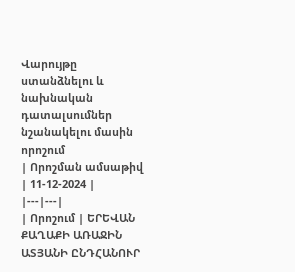Վարույթը ստանձնելու և նախնական դատալսումներ նշանակելու մասին որոշում
| Որոշման ամսաթիվ | 11-12-2024 |
|---|---|
| Որոշում | ԵՐԵՎԱՆ ՔԱՂԱՔԻ ԱՌԱՋԻՆ ԱՏՅԱՆԻ ԸՆԴՀԱՆՈՒՐ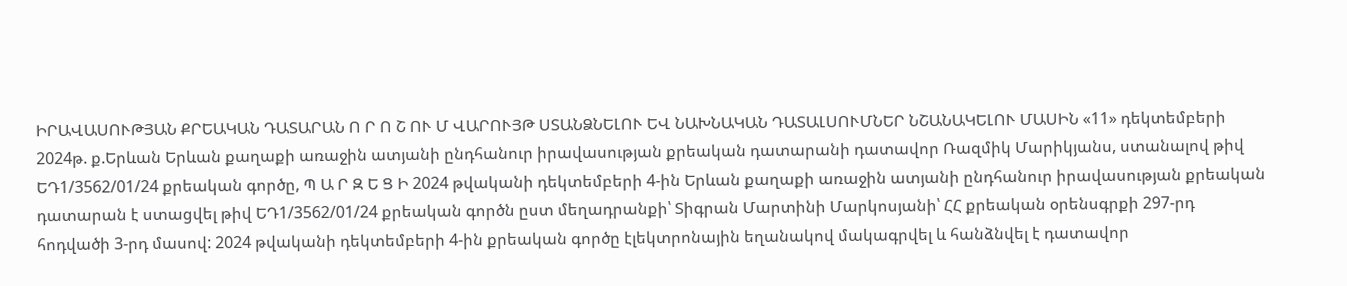ԻՐԱՎԱՍՈՒԹՅԱՆ ՔՐԵԱԿԱՆ ԴԱՏԱՐԱՆ Ո Ր Ո Շ ՈՒ Մ ՎԱՐՈՒՅԹ ՍՏԱՆՁՆԵԼՈՒ ԵՎ ՆԱԽՆԱԿԱՆ ԴԱՏԱԼՍՈՒՄՆԵՐ ՆՇԱՆԱԿԵԼՈՒ ՄԱՍԻՆ «11» դեկտեմբերի 2024թ. ք.Երևան Երևան քաղաքի առաջին ատյանի ընդհանուր իրավասության քրեական դատարանի դատավոր Ռազմիկ Մարիկյանս, ստանալով թիվ ԵԴ1/3562/01/24 քրեական գործը, Պ Ա Ր Զ Ե Ց Ի 2024 թվականի դեկտեմբերի 4-ին Երևան քաղաքի առաջին ատյանի ընդհանուր իրավասության քրեական դատարան է ստացվել թիվ ԵԴ1/3562/01/24 քրեական գործն ըստ մեղադրանքի՝ Տիգրան Մարտինի Մարկոսյանի՝ ՀՀ քրեական օրենսգրքի 297-րդ հոդվածի 3-րդ մասով: 2024 թվականի դեկտեմբերի 4-ին քրեական գործը էլեկտրոնային եղանակով մակագրվել և հանձնվել է դատավոր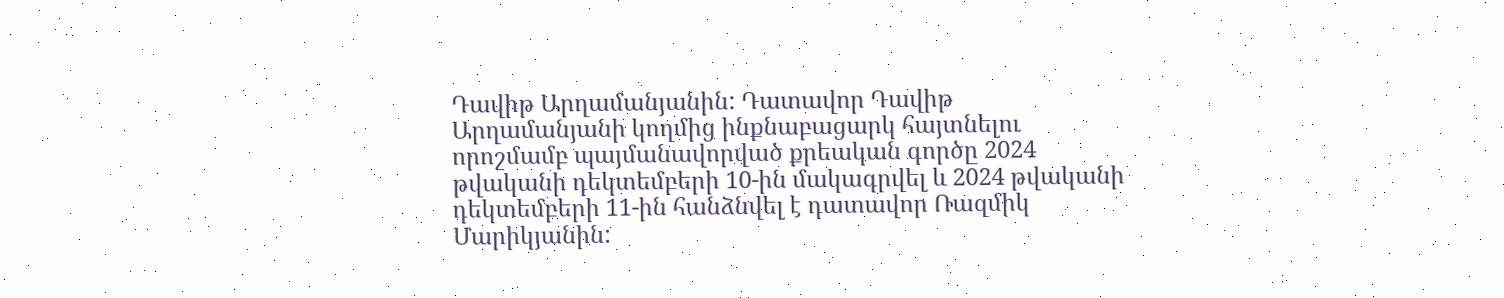Դավիթ Արղամանյանին: Դատավոր Դավիթ Արղամանյանի կողմից ինքնաբացարկ հայտնելու որոշմամբ պայմանավորված քրեական գործը 2024 թվականի դեկտեմբերի 10-ին մակագրվել և 2024 թվականի դեկտեմբերի 11-ին հանձնվել է դատավոր Ռազմիկ Մարիկյանին: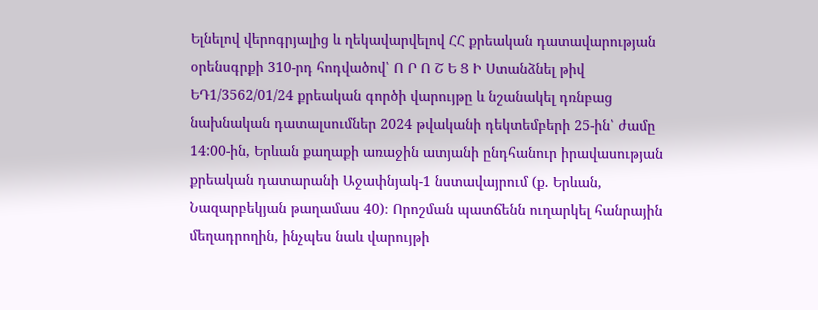Ելնելով վերոգրյալից և ղեկավարվելով ՀՀ քրեական դատավարության օրենսգրքի 310-րդ հոդվածով՝ Ո Ր Ո Շ Ե Ց Ի Ստանձնել թիվ ԵԴ1/3562/01/24 քրեական գործի վարույթը և նշանակել դռնբաց նախնական դատալսումներ 2024 թվականի դեկտեմբերի 25-ին՝ ժամը 14:00-ին, Երևան քաղաքի առաջին ատյանի ընդհանուր իրավասության քրեական դատարանի Աջափնյակ-1 նստավայրում (ք. Երևան, Նազարբեկյան թաղամաս 40)։ Որոշման պատճենն ուղարկել հանրային մեղադրողին, ինչպես նաև վարույթի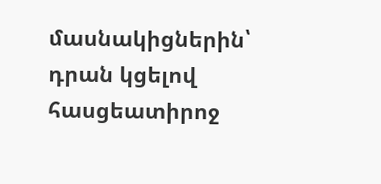մասնակիցներին՝ դրան կցելով հասցեատիրոջ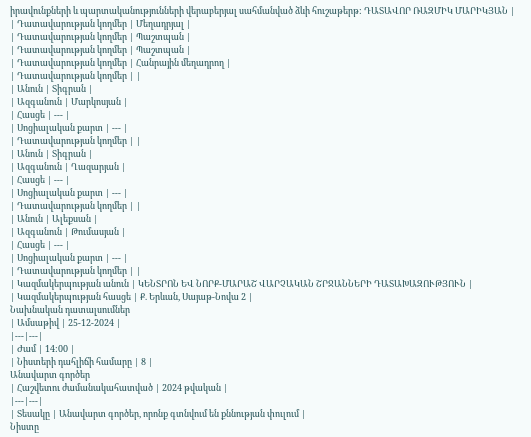իրավունքների և պարտականությունների վերաբերյալ սահմանված ձևի հուշաթերթ: ԴԱՏԱՎՈՐ ՌԱԶՄԻԿ ՄԱՐԻԿՅԱՆ |
| Դատավարության կողմեր | Մեղադրյալ |
| Դատավարության կողմեր | Պաշտպան |
| Դատավարության կողմեր | Պաշտպան |
| Դատավարության կողմեր | Հանրային մեղադրող |
| Դատավարության կողմեր | |
| Անուն | Տիգրան |
| Ազգանուն | Մարկոսյան |
| Հասցե | --- |
| Սոցիալական քարտ | --- |
| Դատավարության կողմեր | |
| Անուն | Տիգրան |
| Ազգանուն | Ղազարյան |
| Հասցե | --- |
| Սոցիալական քարտ | --- |
| Դատավարության կողմեր | |
| Անուն | Ալեքսան |
| Ազգանուն | Թումասյան |
| Հասցե | --- |
| Սոցիալական քարտ | --- |
| Դատավարության կողմեր | |
| Կազմակերպության անուն | ԿԵՆՏՐՈՆ ԵՎ ՆՈՐՔ-ՄԱՐԱՇ ՎԱՐՉԱԿԱՆ ՇՐՋԱՆՆԵՐԻ ԴԱՏԱԽԱԶՈՒԹՅՈՒՆ |
| Կազմակերպության հասցե | Ք. Երևան, Սայաթ-Նովա 2 |
Նախնական դատալսումներ
| Ամսաթիվ | 25-12-2024 |
|---|---|
| Ժամ | 14:00 |
| Նիստերի դահլիճի համարը | 8 |
Անավարտ գործեր
| Հաշվետու ժամանակահատված | 2024 թվական |
|---|---|
| Տեսակը | Անավարտ գործեր, որոնք գտնվում են քննության փուլում |
Նիստը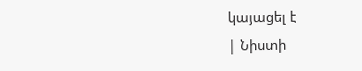կայացել է
| Նիստի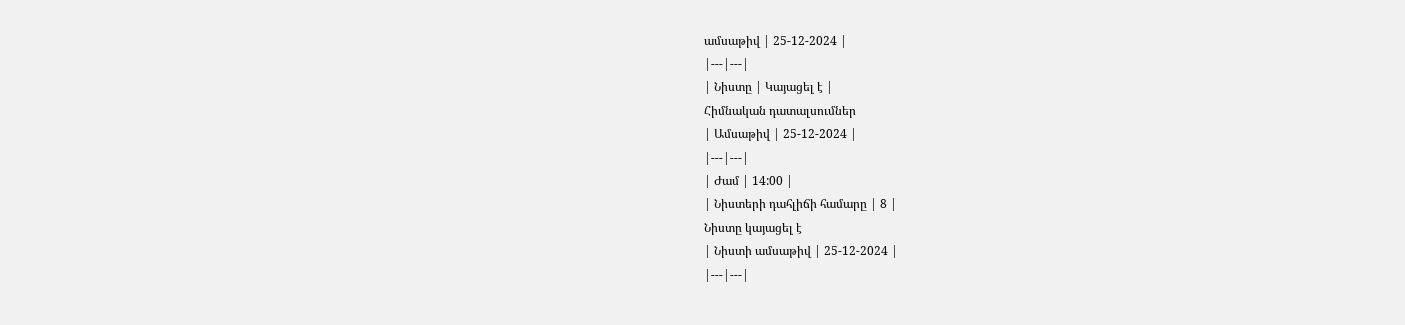ամսաթիվ | 25-12-2024 |
|---|---|
| Նիստը | Կայացել է |
Հիմնական դատալսումներ
| Ամսաթիվ | 25-12-2024 |
|---|---|
| Ժամ | 14:00 |
| Նիստերի դահլիճի համարը | 8 |
Նիստը կայացել է
| Նիստի ամսաթիվ | 25-12-2024 |
|---|---|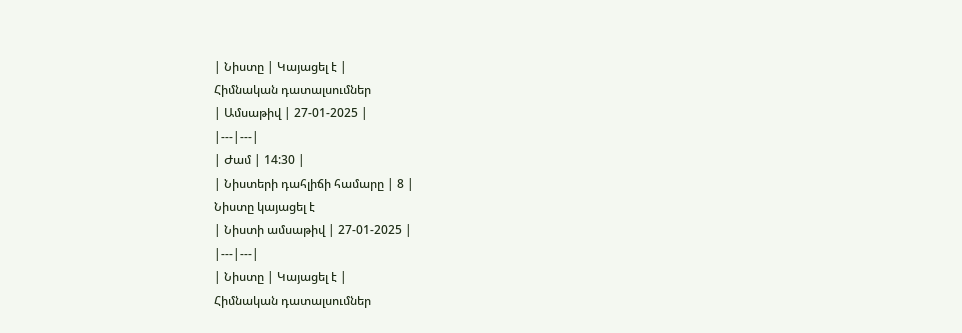| Նիստը | Կայացել է |
Հիմնական դատալսումներ
| Ամսաթիվ | 27-01-2025 |
|---|---|
| Ժամ | 14:30 |
| Նիստերի դահլիճի համարը | 8 |
Նիստը կայացել է
| Նիստի ամսաթիվ | 27-01-2025 |
|---|---|
| Նիստը | Կայացել է |
Հիմնական դատալսումներ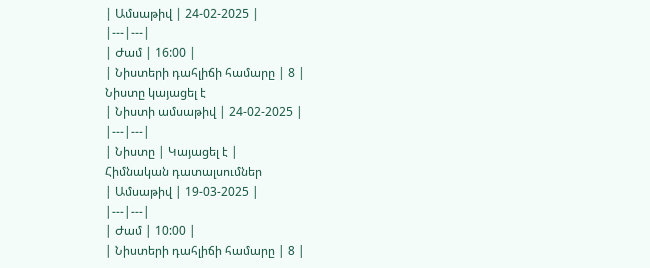| Ամսաթիվ | 24-02-2025 |
|---|---|
| Ժամ | 16:00 |
| Նիստերի դահլիճի համարը | 8 |
Նիստը կայացել է
| Նիստի ամսաթիվ | 24-02-2025 |
|---|---|
| Նիստը | Կայացել է |
Հիմնական դատալսումներ
| Ամսաթիվ | 19-03-2025 |
|---|---|
| Ժամ | 10:00 |
| Նիստերի դահլիճի համարը | 8 |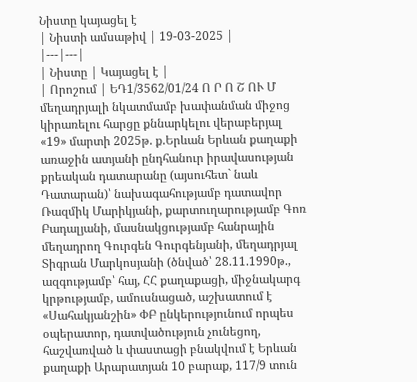Նիստը կայացել է
| Նիստի ամսաթիվ | 19-03-2025 |
|---|---|
| Նիստը | Կայացել է |
| Որոշում | ԵԴ1/3562/01/24 Ո Ր Ո Շ ՈՒ Մ մեղադրյալի նկատմամբ խափանման միջոց կիրառելու հարցը քննարկելու վերաբերյալ «19» մարտի 2025թ. ք.Երևան Երևան քաղաքի առաջին ատյանի ընդհանուր իրավասության քրեական դատարանը (այսուհետ` նաև Դատարան)՝ նախագահությամբ դատավոր Ռազմիկ Մարիկյանի, քարտուղարությամբ Գոռ Բադալյանի, մասնակցությամբ հանրային մեղադրող Գուրգեն Գուրգենյանի, մեղադրյալ Տիգրան Մարկոսյանի (ծնված՝ 28.11.1990թ., ազգությամբ՝ հայ, ՀՀ քաղաքացի, միջնակարգ կրթությամբ, ամուսնացած, աշխատում է «Սահակյանշին» ՓԲ ընկերությունում որպես օպերատոր, դատվածություն չունեցող, հաշվառված և փաստացի բնակվում է Երևան քաղաքի Արարատյան 10 բարաք, 117/9 տուն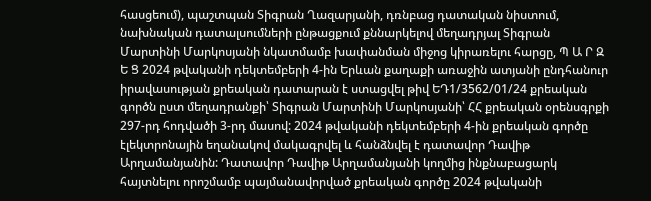հասցեում), պաշտպան Տիգրան Ղազարյանի, դռնբաց դատական նիստում, նախնական դատալսումների ընթացքում քննարկելով մեղադրյալ Տիգրան Մարտինի Մարկոսյանի նկատմամբ խափանման միջոց կիրառելու հարցը, Պ Ա Ր Զ Ե Ց 2024 թվականի դեկտեմբերի 4-ին Երևան քաղաքի առաջին ատյանի ընդհանուր իրավասության քրեական դատարան է ստացվել թիվ ԵԴ1/3562/01/24 քրեական գործն ըստ մեղադրանքի՝ Տիգրան Մարտինի Մարկոսյանի՝ ՀՀ քրեական օրենսգրքի 297-րդ հոդվածի 3-րդ մասով: 2024 թվականի դեկտեմբերի 4-ին քրեական գործը էլեկտրոնային եղանակով մակագրվել և հանձնվել է դատավոր Դավիթ Արղամանյանին: Դատավոր Դավիթ Արղամանյանի կողմից ինքնաբացարկ հայտնելու որոշմամբ պայմանավորված քրեական գործը 2024 թվականի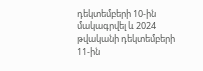դեկտեմբերի 10-ին մակագրվել և 2024 թվականի դեկտեմբերի 11-ին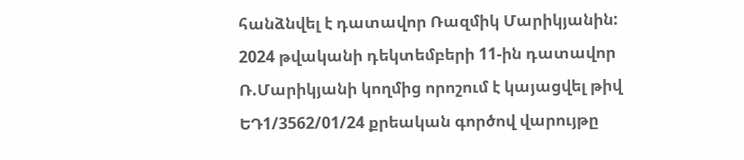հանձնվել է դատավոր Ռազմիկ Մարիկյանին: 2024 թվականի դեկտեմբերի 11-ին դատավոր Ռ.Մարիկյանի կողմից որոշում է կայացվել թիվ ԵԴ1/3562/01/24 քրեական գործով վարույթը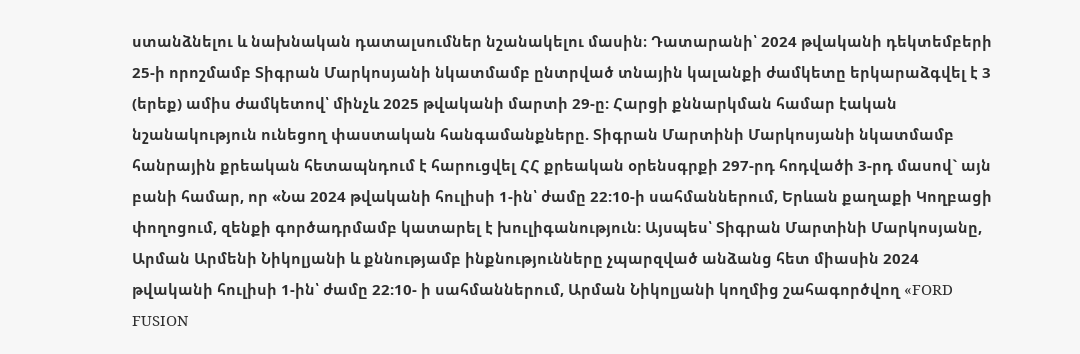ստանձնելու և նախնական դատալսումներ նշանակելու մասին։ Դատարանի՝ 2024 թվականի դեկտեմբերի 25-ի որոշմամբ Տիգրան Մարկոսյանի նկատմամբ ընտրված տնային կալանքի ժամկետը երկարաձգվել է 3 (երեք) ամիս ժամկետով՝ մինչև 2025 թվականի մարտի 29-ը: Հարցի քննարկման համար էական նշանակություն ունեցող փաստական հանգամանքները. Տիգրան Մարտինի Մարկոսյանի նկատմամբ հանրային քրեական հետապնդում է հարուցվել ՀՀ քրեական օրենսգրքի 297-րդ հոդվածի 3-րդ մասով` այն բանի համար, որ «Նա 2024 թվականի հուլիսի 1-ին՝ ժամը 22:10-ի սահմաններում, Երևան քաղաքի Կողբացի փողոցում, զենքի գործադրմամբ կատարել է խուլիգանություն: Այսպես՝ Տիգրան Մարտինի Մարկոսյանը, Արման Արմենի Նիկոլյանի և քննությամբ ինքնությունները չպարզված անձանց հետ միասին 2024 թվականի հուլիսի 1-ին՝ ժամը 22:10- ի սահմաններում, Արման Նիկոլյանի կողմից շահագործվող «FORD FUSION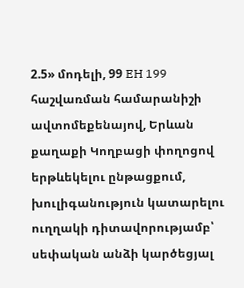2.5» մոդելի, 99 EH 199 հաշվառման համարանիշի ավտոմեքենայով, Երևան քաղաքի Կողբացի փողոցով երթևեկելու ընթացքում, խուլիգանություն կատարելու ուղղակի դիտավորությամբ՝ սեփական անձի կարծեցյալ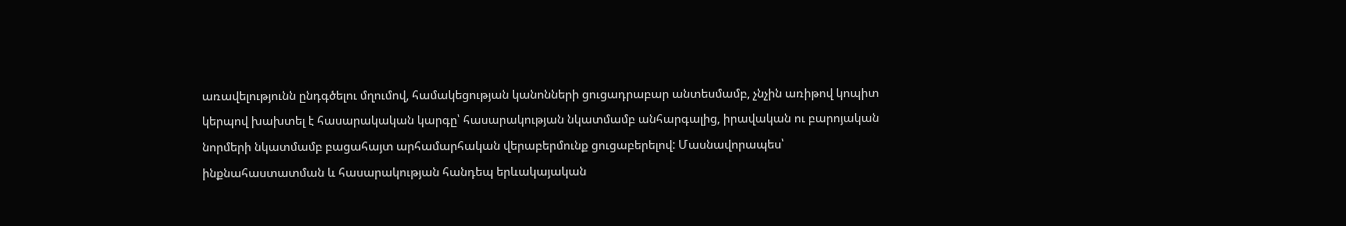առավելությունն ընդգծելու մղումով, համակեցության կանոնների ցուցադրաբար անտեսմամբ, չնչին առիթով կոպիտ կերպով խախտել է հասարակական կարգը՝ հասարակության նկատմամբ անհարգալից, իրավական ու բարոյական նորմերի նկատմամբ բացահայտ արհամարհական վերաբերմունք ցուցաբերելով: Մասնավորապես՝ ինքնահաստատման և հասարակության հանդեպ երևակայական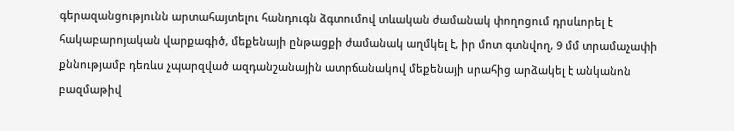գերազանցությունն արտահայտելու հանդուգն ձգտումով տևական ժամանակ փողոցում դրսևորել է հակաբարոյական վարքագիծ, մեքենայի ընթացքի ժամանակ աղմկել է, իր մոտ գտնվող, 9 մմ տրամաչափի քննությամբ դեռևս չպարզված ազդանշանային ատրճանակով մեքենայի սրահից արձակել է անկանոն բազմաթիվ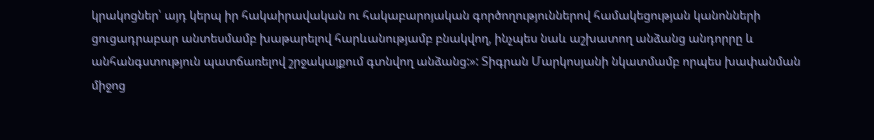կրակոցներ՝ այդ կերպ իր հակաիրավական ու հակաբարոյական գործողություններով համակեցության կանոնների ցուցադրաբար անտեսմամբ խաթարելով հարևանությամբ բնակվող, ինչպես նաև աշխատող անձանց անդորրը և անհանգստություն պատճառելով շրջակայքում գտնվող անձանց:»: Տիգրան Մարկոսյանի նկատմամբ որպես խափանման միջոց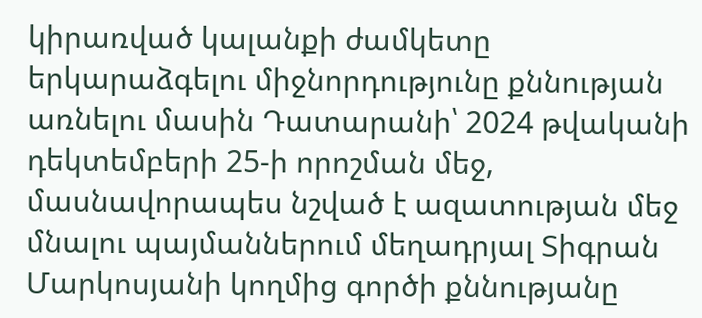կիրառված կալանքի ժամկետը երկարաձգելու միջնորդությունը քննության առնելու մասին Դատարանի՝ 2024 թվականի դեկտեմբերի 25-ի որոշման մեջ, մասնավորապես նշված է ազատության մեջ մնալու պայմաններում մեղադրյալ Տիգրան Մարկոսյանի կողմից գործի քննությանը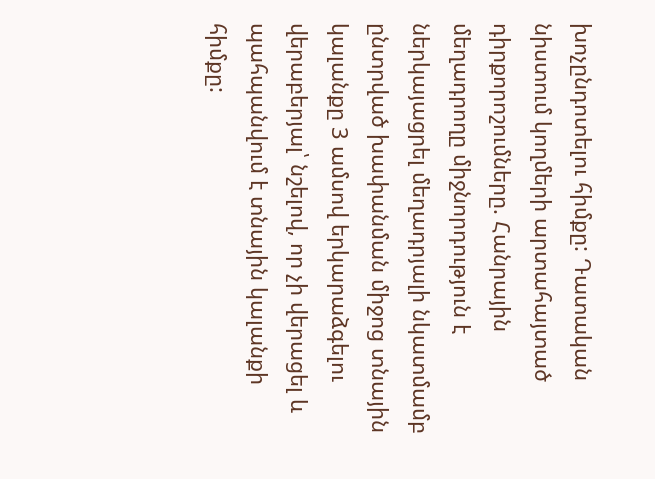խոչընդոտելու հիմքը: Դատական նիստում կողմերի արտահայտած դիրքորոշումները. Հանրային մեղադրողը միջնորդություն է ներկայացրել մեղադրյալի նկատմամբ ընտրված խափանման միջոց տնային կալանքը 3 ամսով երկարաձգելու վերաբերյալ՝ նշելով, որ չի վերացել և պահպանվում է տնային կալանքի հիմքը: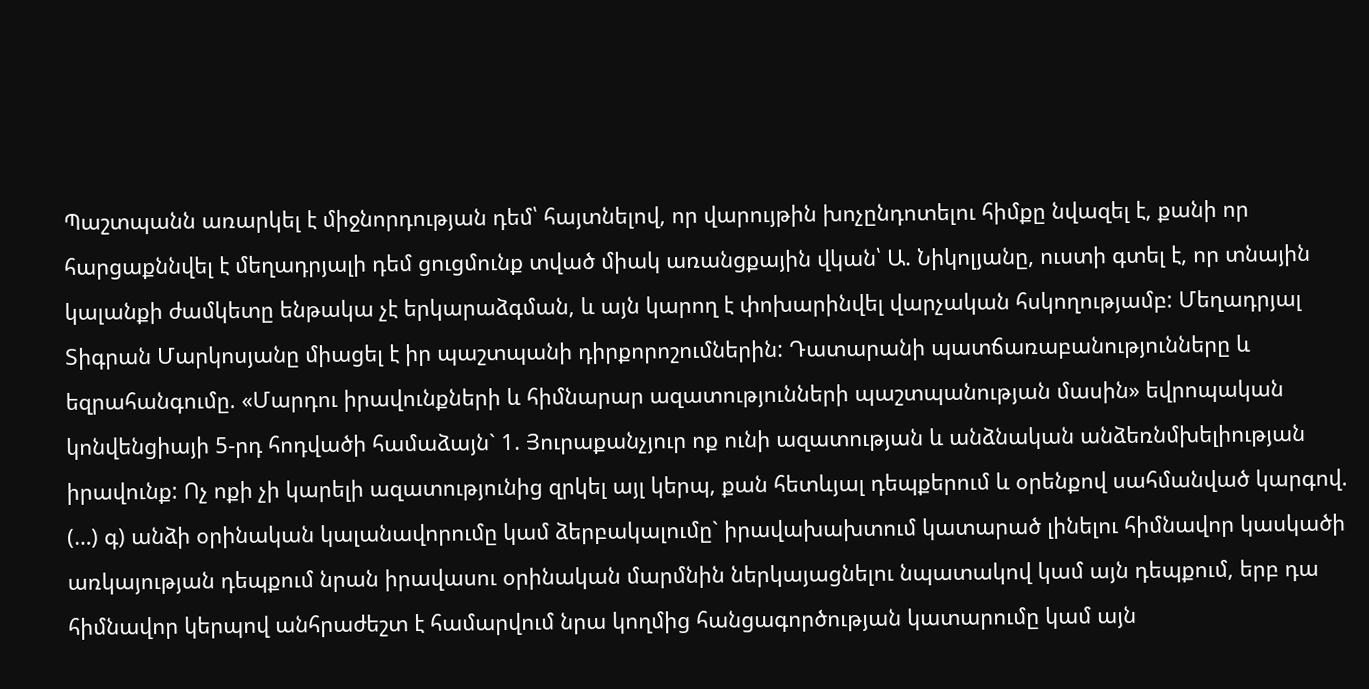Պաշտպանն առարկել է միջնորդության դեմ՝ հայտնելով, որ վարույթին խոչընդոտելու հիմքը նվազել է, քանի որ հարցաքննվել է մեղադրյալի դեմ ցուցմունք տված միակ առանցքային վկան՝ Ա. Նիկոլյանը, ուստի գտել է, որ տնային կալանքի ժամկետը ենթակա չէ երկարաձգման, և այն կարող է փոխարինվել վարչական հսկողությամբ: Մեղադրյալ Տիգրան Մարկոսյանը միացել է իր պաշտպանի դիրքորոշումներին: Դատարանի պատճառաբանությունները և եզրահանգումը. «Մարդու իրավունքների և հիմնարար ազատությունների պաշտպանության մասին» եվրոպական կոնվենցիայի 5-րդ հոդվածի համաձայն` 1. Յուրաքանչյուր ոք ունի ազատության և անձնական անձեռնմխելիության իրավունք: Ոչ ոքի չի կարելի ազատությունից զրկել այլ կերպ, քան հետևյալ դեպքերում և օրենքով սահմանված կարգով. (…) գ) անձի օրինական կալանավորումը կամ ձերբակալումը` իրավախախտում կատարած լինելու հիմնավոր կասկածի առկայության դեպքում նրան իրավասու օրինական մարմնին ներկայացնելու նպատակով կամ այն դեպքում, երբ դա հիմնավոր կերպով անհրաժեշտ է համարվում նրա կողմից հանցագործության կատարումը կամ այն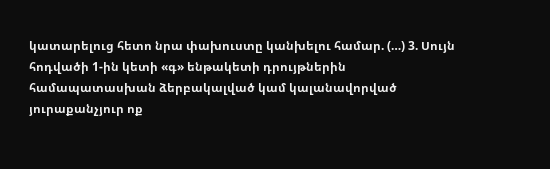կատարելուց հետո նրա փախուստը կանխելու համար. (…) 3. Սույն հոդվածի 1-ին կետի «գ» ենթակետի դրույթներին համապատասխան ձերբակալված կամ կալանավորված յուրաքանչյուր ոք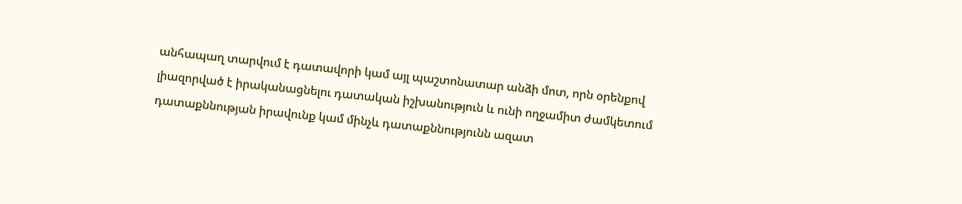անհապաղ տարվում է դատավորի կամ այլ պաշտոնատար անձի մոտ, որն օրենքով լիազորված է իրականացնելու դատական իշխանություն և ունի ողջամիտ ժամկետում դատաքննության իրավունք կամ մինչև դատաքննությունն ազատ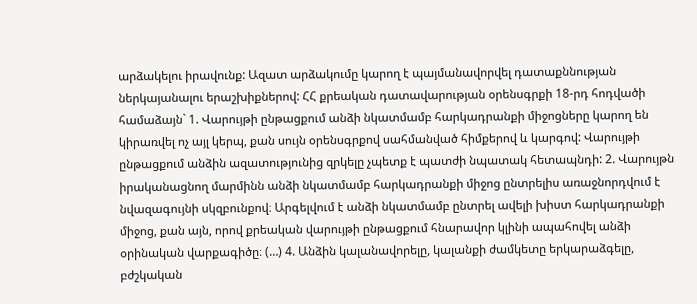արձակելու իրավունք: Ազատ արձակումը կարող է պայմանավորվել դատաքննության ներկայանալու երաշխիքներով: ՀՀ քրեական դատավարության օրենսգրքի 18-րդ հոդվածի համաձայն` 1. Վարույթի ընթացքում անձի նկատմամբ հարկադրանքի միջոցները կարող են կիրառվել ոչ այլ կերպ, քան սույն օրենսգրքով սահմանված հիմքերով և կարգով: Վարույթի ընթացքում անձին ազատությունից զրկելը չպետք է պատժի նպատակ հետապնդի: 2. Վարույթն իրականացնող մարմինն անձի նկատմամբ հարկադրանքի միջոց ընտրելիս առաջնորդվում է նվազագույնի սկզբունքով։ Արգելվում է անձի նկատմամբ ընտրել ավելի խիստ հարկադրանքի միջոց, քան այն, որով քրեական վարույթի ընթացքում հնարավոր կլինի ապահովել անձի օրինական վարքագիծը։ (…) 4. Անձին կալանավորելը, կալանքի ժամկետը երկարաձգելը, բժշկական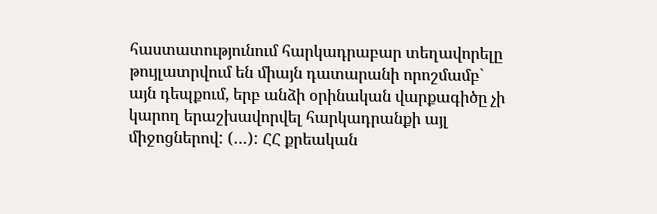հաստատությունում հարկադրաբար տեղավորելը թույլատրվում են միայն դատարանի որոշմամբ` այն դեպքում, երբ անձի օրինական վարքագիծը չի կարող երաշխավորվել հարկադրանքի այլ միջոցներով: (…): ՀՀ քրեական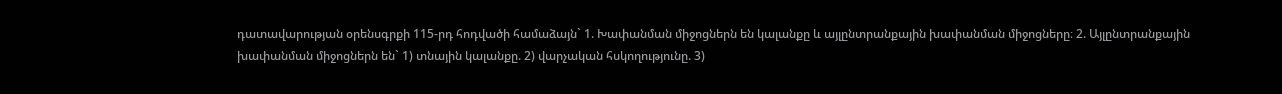դատավարության օրենսգրքի 115-րդ հոդվածի համաձայն` 1. Խափանման միջոցներն են կալանքը և այլընտրանքային խափանման միջոցները։ 2. Այլընտրանքային խափանման միջոցներն են` 1) տնային կալանքը. 2) վարչական հսկողությունը. 3)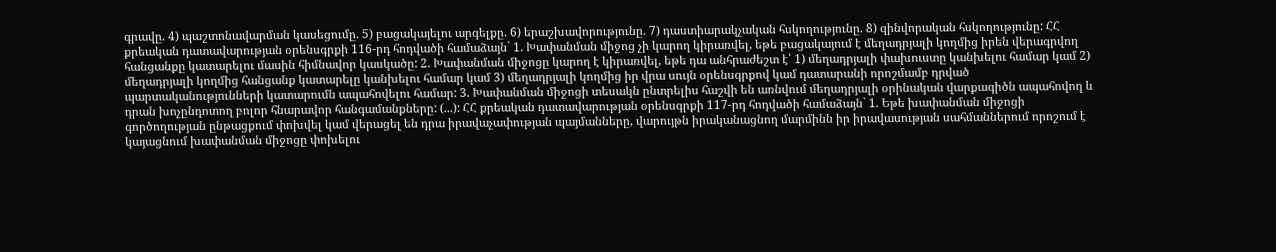գրավը. 4) պաշտոնավարման կասեցումը. 5) բացակայելու արգելքը. 6) երաշխավորությունը. 7) դաստիարակչական հսկողությունը. 8) զինվորական հսկողությունը: ՀՀ քրեական դատավարության օրենսգրքի 116-րդ հոդվածի համաձայն` 1. Խափանման միջոց չի կարող կիրառվել, եթե բացակայում է մեղադրյալի կողմից իրեն վերագրվող հանցանքը կատարելու մասին հիմնավոր կասկածը: 2. Խափանման միջոցը կարող է կիրառվել, եթե դա անհրաժեշտ է՝ 1) մեղադրյալի փախուստը կանխելու համար կամ 2) մեղադրյալի կողմից հանցանք կատարելը կանխելու համար կամ 3) մեղադրյալի կողմից իր վրա սույն օրենսգրքով կամ դատարանի որոշմամբ դրված պարտականությունների կատարումն ապահովելու համար: 3. Խափանման միջոցի տեսակն ընտրելիս հաշվի են առնվում մեղադրյալի օրինական վարքագիծն ապահովող և դրան խոչընդոտող բոլոր հնարավոր հանգամանքները: (...): ՀՀ քրեական դատավարության օրենսգրքի 117-րդ հոդվածի համաձայն` 1. Եթե խափանման միջոցի գործողության ընթացքում փոխվել կամ վերացել են դրա իրավաչափության պայմանները, վարույթն իրականացնող մարմինն իր իրավասության սահմաններում որոշում է կայացնում խափանման միջոցը փոխելու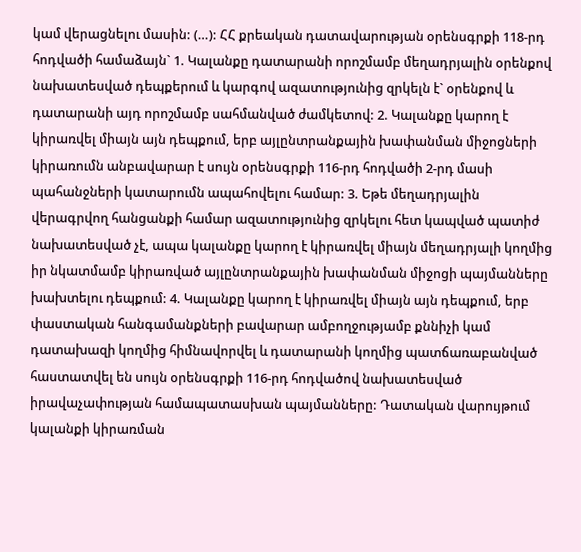կամ վերացնելու մասին: (…): ՀՀ քրեական դատավարության օրենսգրքի 118-րդ հոդվածի համաձայն` 1. Կալանքը դատարանի որոշմամբ մեղադրյալին օրենքով նախատեսված դեպքերում և կարգով ազատությունից զրկելն է` օրենքով և դատարանի այդ որոշմամբ սահմանված ժամկետով: 2. Կալանքը կարող է կիրառվել միայն այն դեպքում, երբ այլընտրանքային խափանման միջոցների կիրառումն անբավարար է սույն օրենսգրքի 116-րդ հոդվածի 2-րդ մասի պահանջների կատարումն ապահովելու համար: 3. Եթե մեղադրյալին վերագրվող հանցանքի համար ազատությունից զրկելու հետ կապված պատիժ նախատեսված չէ, ապա կալանքը կարող է կիրառվել միայն մեղադրյալի կողմից իր նկատմամբ կիրառված այլընտրանքային խափանման միջոցի պայմանները խախտելու դեպքում: 4. Կալանքը կարող է կիրառվել միայն այն դեպքում, երբ փաստական հանգամանքների բավարար ամբողջությամբ քննիչի կամ դատախազի կողմից հիմնավորվել և դատարանի կողմից պատճառաբանված հաստատվել են սույն օրենսգրքի 116-րդ հոդվածով նախատեսված իրավաչափության համապատասխան պայմանները: Դատական վարույթում կալանքի կիրառման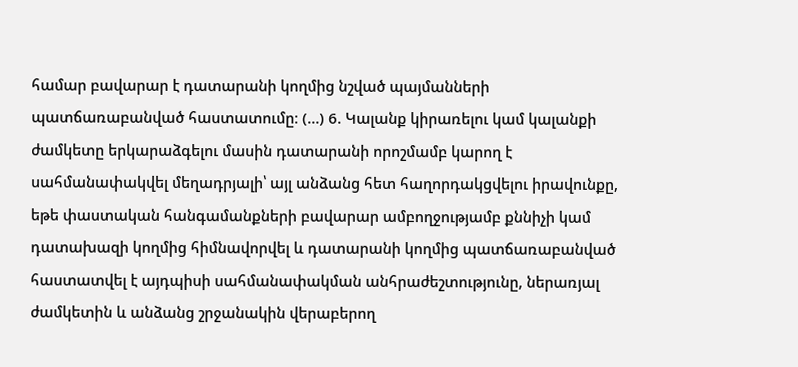համար բավարար է դատարանի կողմից նշված պայմանների պատճառաբանված հաստատումը։ (…) 6. Կալանք կիրառելու կամ կալանքի ժամկետը երկարաձգելու մասին դատարանի որոշմամբ կարող է սահմանափակվել մեղադրյալի՝ այլ անձանց հետ հաղորդակցվելու իրավունքը, եթե փաստական հանգամանքների բավարար ամբողջությամբ քննիչի կամ դատախազի կողմից հիմնավորվել և դատարանի կողմից պատճառաբանված հաստատվել է այդպիսի սահմանափակման անհրաժեշտությունը, ներառյալ ժամկետին և անձանց շրջանակին վերաբերող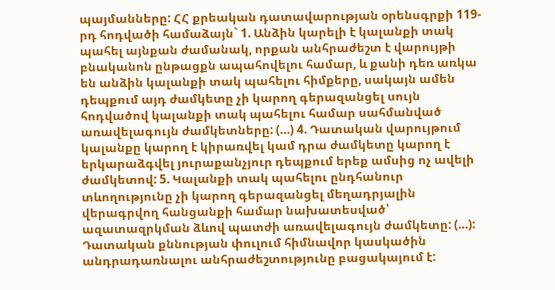պայմանները: ՀՀ քրեական դատավարության օրենսգրքի 119-րդ հոդվածի համաձայն` 1. Անձին կարելի է կալանքի տակ պահել այնքան ժամանակ, որքան անհրաժեշտ է վարույթի բնականոն ընթացքն ապահովելու համար, և քանի դեռ առկա են անձին կալանքի տակ պահելու հիմքերը, սակայն ամեն դեպքում այդ ժամկետը չի կարող գերազանցել սույն հոդվածով կալանքի տակ պահելու համար սահմանված առավելագույն ժամկետները: (…) 4. Դատական վարույթում կալանքը կարող է կիրառվել կամ դրա ժամկետը կարող է երկարաձգվել յուրաքանչյուր դեպքում երեք ամսից ոչ ավելի ժամկետով: 5. Կալանքի տակ պահելու ընդհանուր տևողությունը չի կարող գերազանցել մեղադրյալին վերագրվող հանցանքի համար նախատեսված՝ ազատազրկման ձևով պատժի առավելագույն ժամկետը: (…): Դատական քննության փուլում հիմնավոր կասկածին անդրադառնալու անհրաժեշտությունը բացակայում է: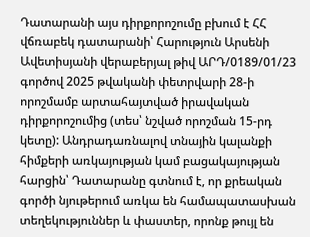Դատարանի այս դիրքորոշումը բխում է ՀՀ վճռաբեկ դատարանի՝ Հարություն Արսենի Ավետիսյանի վերաբերյալ թիվ ԱՐԴ/0189/01/23 գործով 2025 թվականի փետրվարի 28-ի որոշմամբ արտահայտված իրավական դիրքորոշումից (տես՝ նշված որոշման 15-րդ կետը): Անդրադառնալով տնային կալանքի հիմքերի առկայության կամ բացակայության հարցին՝ Դատարանը գտնում է, որ քրեական գործի նյութերում առկա են համապատասխան տեղեկություններ և փաստեր, որոնք թույլ են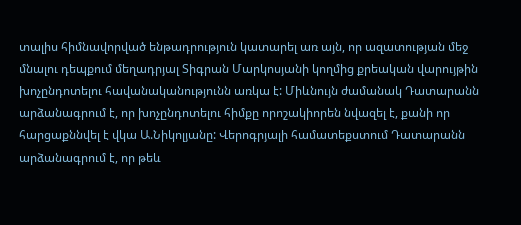տալիս հիմնավորված ենթադրություն կատարել առ այն, որ ազատության մեջ մնալու դեպքում մեղադրյալ Տիգրան Մարկոսյանի կողմից քրեական վարույթին խոչընդոտելու հավանականությունն առկա է: Միևնույն ժամանակ Դատարանն արձանագրում է, որ խոչընդոտելու հիմքը որոշակիորեն նվազել է, քանի որ հարցաքննվել է վկա Ա.Նիկոլյանը: Վերոգրյալի համատեքստում Դատարանն արձանագրում է, որ թեև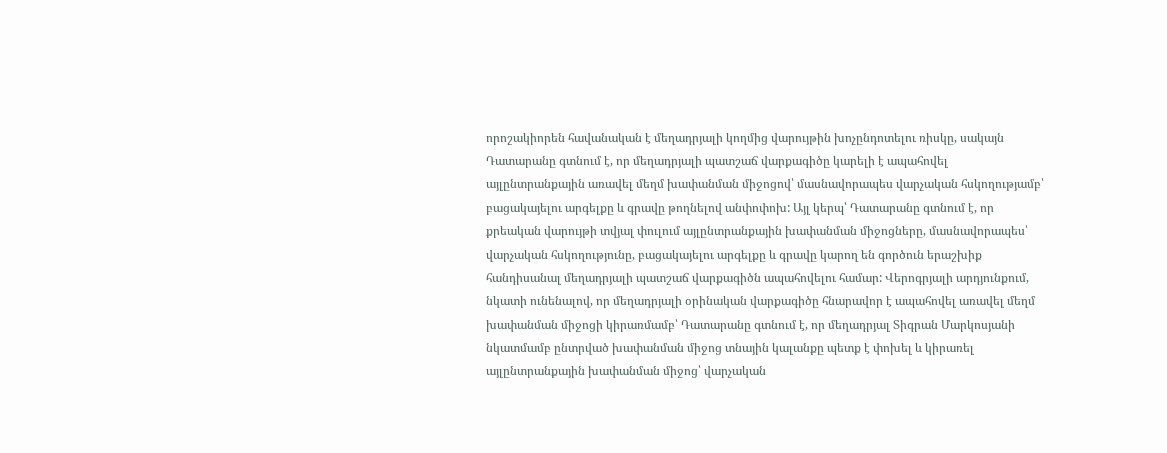որոշակիորեն հավանական է մեղադրյալի կողմից վարույթին խոչընդոտելու ռիսկը, սակայն Դատարանը գտնում է, որ մեղադրյալի պատշաճ վարքագիծը կարելի է ապահովել այլընտրանքային առավել մեղմ խափանման միջոցով՝ մասնավորապես վարչական հսկողությամբ՝ բացակայելու արգելքը և գրավը թողնելով անփոփոխ: Այլ կերպ՝ Դատարանը գտնում է, որ քրեական վարույթի տվյալ փուլում այլընտրանքային խափանման միջոցները, մասնավորապես՝ վարչական հսկողությունը, բացակայելու արգելքը և գրավը կարող են գործուն երաշխիք հանդիսանալ մեղադրյալի պատշաճ վարքագիծն ապահովելու համար: Վերոգրյալի արդյունքում, նկատի ունենալով, որ մեղադրյալի օրինական վարքագիծը հնարավոր է ապահովել առավել մեղմ խափանման միջոցի կիրառմամբ՝ Դատարանը գտնում է, որ մեղադրյալ Տիգրան Մարկոսյանի նկատմամբ ընտրված խափանման միջոց տնային կալանքը պետք է փոխել և կիրառել այլընտրանքային խափանման միջոց՝ վարչական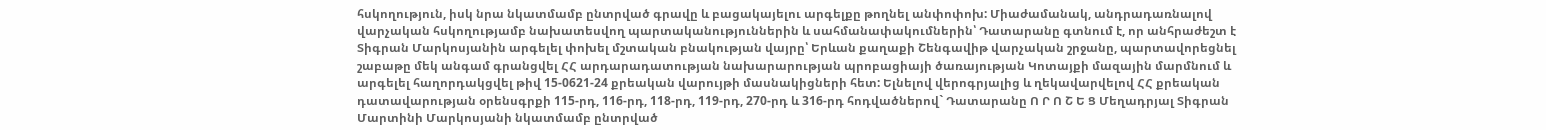հսկողություն, իսկ նրա նկատմամբ ընտրված գրավը և բացակայելու արգելքը թողնել անփոփոխ: Միաժամանակ, անդրադառնալով վարչական հսկողությամբ նախատեսվող պարտականություններին և սահմանափակումներին՝ Դատարանը գտնում է, որ անհրաժեշտ է Տիգրան Մարկոսյանին արգելել փոխել մշտական բնակության վայրը՝ Երևան քաղաքի Շենգավիթ վարչական շրջանը, պարտավորեցնել շաբաթը մեկ անգամ գրանցվել ՀՀ արդարադատության նախարարության պրոբացիայի ծառայության Կոտայքի մազային մարմնում և արգելել հաղորդակցվել թիվ 15-0621-24 քրեական վարույթի մասնակիցների հետ: Ելնելով վերոգրյալից և ղեկավարվելով ՀՀ քրեական դատավարության օրենսգրքի 115-րդ, 116-րդ, 118-րդ, 119-րդ, 270-րդ և 316-րդ հոդվածներով` Դատարանը Ո Ր Ո Շ Ե Ց Մեղադրյալ Տիգրան Մարտինի Մարկոսյանի նկատմամբ ընտրված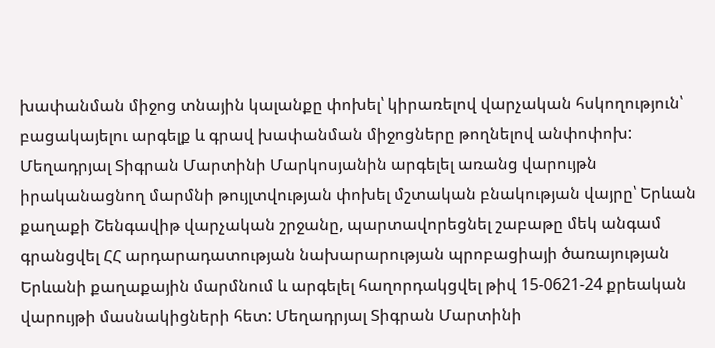խափանման միջոց տնային կալանքը փոխել՝ կիրառելով վարչական հսկողություն՝ բացակայելու արգելք և գրավ խափանման միջոցները թողնելով անփոփոխ: Մեղադրյալ Տիգրան Մարտինի Մարկոսյանին արգելել առանց վարույթն իրականացնող մարմնի թույլտվության փոխել մշտական բնակության վայրը՝ Երևան քաղաքի Շենգավիթ վարչական շրջանը, պարտավորեցնել շաբաթը մեկ անգամ գրանցվել ՀՀ արդարադատության նախարարության պրոբացիայի ծառայության Երևանի քաղաքային մարմնում և արգելել հաղորդակցվել թիվ 15-0621-24 քրեական վարույթի մասնակիցների հետ: Մեղադրյալ Տիգրան Մարտինի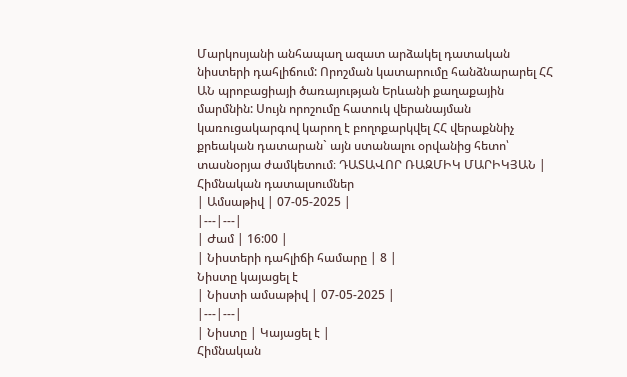Մարկոսյանի անհապաղ ազատ արձակել դատական նիստերի դահլիճում: Որոշման կատարումը հանձնարարել ՀՀ ԱՆ պրոբացիայի ծառայության Երևանի քաղաքային մարմնին: Սույն որոշումը հատուկ վերանայման կառուցակարգով կարող է բողոքարկվել ՀՀ վերաքննիչ քրեական դատարան` այն ստանալու օրվանից հետո՝ տասնօրյա ժամկետում։ ԴԱՏԱՎՈՐ ՌԱԶՄԻԿ ՄԱՐԻԿՅԱՆ |
Հիմնական դատալսումներ
| Ամսաթիվ | 07-05-2025 |
|---|---|
| Ժամ | 16:00 |
| Նիստերի դահլիճի համարը | 8 |
Նիստը կայացել է
| Նիստի ամսաթիվ | 07-05-2025 |
|---|---|
| Նիստը | Կայացել է |
Հիմնական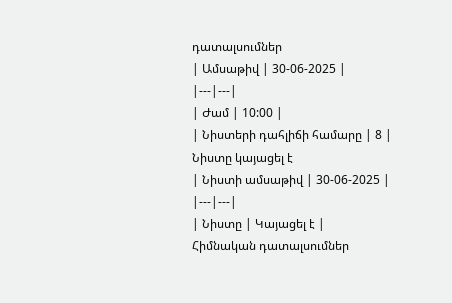դատալսումներ
| Ամսաթիվ | 30-06-2025 |
|---|---|
| Ժամ | 10:00 |
| Նիստերի դահլիճի համարը | 8 |
Նիստը կայացել է
| Նիստի ամսաթիվ | 30-06-2025 |
|---|---|
| Նիստը | Կայացել է |
Հիմնական դատալսումներ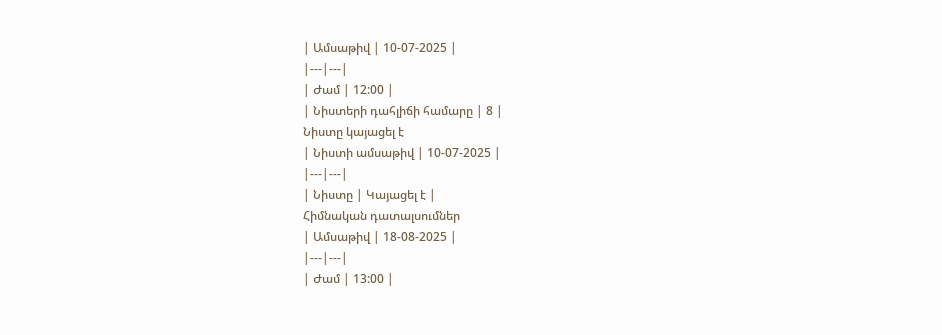| Ամսաթիվ | 10-07-2025 |
|---|---|
| Ժամ | 12:00 |
| Նիստերի դահլիճի համարը | 8 |
Նիստը կայացել է
| Նիստի ամսաթիվ | 10-07-2025 |
|---|---|
| Նիստը | Կայացել է |
Հիմնական դատալսումներ
| Ամսաթիվ | 18-08-2025 |
|---|---|
| Ժամ | 13:00 |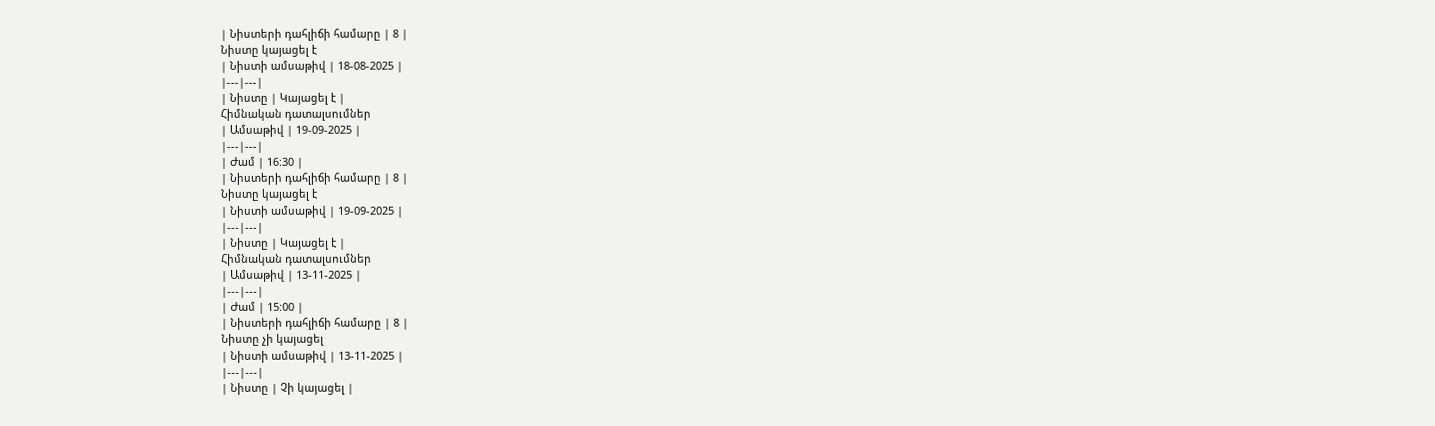| Նիստերի դահլիճի համարը | 8 |
Նիստը կայացել է
| Նիստի ամսաթիվ | 18-08-2025 |
|---|---|
| Նիստը | Կայացել է |
Հիմնական դատալսումներ
| Ամսաթիվ | 19-09-2025 |
|---|---|
| Ժամ | 16:30 |
| Նիստերի դահլիճի համարը | 8 |
Նիստը կայացել է
| Նիստի ամսաթիվ | 19-09-2025 |
|---|---|
| Նիստը | Կայացել է |
Հիմնական դատալսումներ
| Ամսաթիվ | 13-11-2025 |
|---|---|
| Ժամ | 15:00 |
| Նիստերի դահլիճի համարը | 8 |
Նիստը չի կայացել
| Նիստի ամսաթիվ | 13-11-2025 |
|---|---|
| Նիստը | Չի կայացել |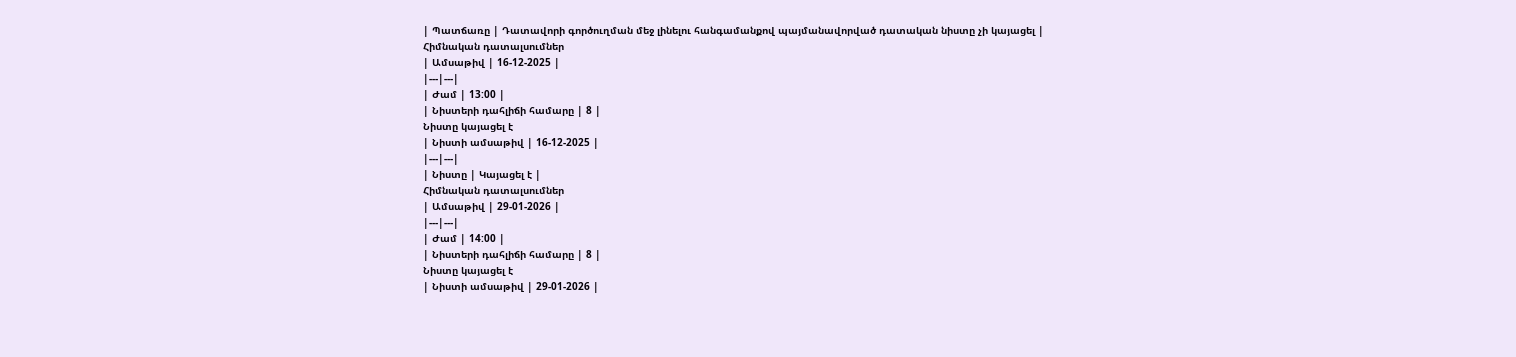| Պատճառը | Դատավորի գործուղման մեջ լինելու հանգամանքով պայմանավորված դատական նիստը չի կայացել |
Հիմնական դատալսումներ
| Ամսաթիվ | 16-12-2025 |
|---|---|
| Ժամ | 13:00 |
| Նիստերի դահլիճի համարը | 8 |
Նիստը կայացել է
| Նիստի ամսաթիվ | 16-12-2025 |
|---|---|
| Նիստը | Կայացել է |
Հիմնական դատալսումներ
| Ամսաթիվ | 29-01-2026 |
|---|---|
| Ժամ | 14:00 |
| Նիստերի դահլիճի համարը | 8 |
Նիստը կայացել է
| Նիստի ամսաթիվ | 29-01-2026 |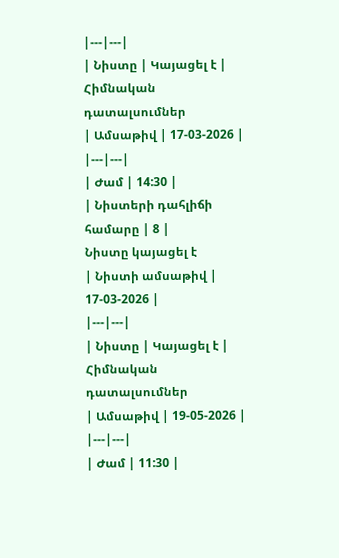|---|---|
| Նիստը | Կայացել է |
Հիմնական դատալսումներ
| Ամսաթիվ | 17-03-2026 |
|---|---|
| Ժամ | 14:30 |
| Նիստերի դահլիճի համարը | 8 |
Նիստը կայացել է
| Նիստի ամսաթիվ | 17-03-2026 |
|---|---|
| Նիստը | Կայացել է |
Հիմնական դատալսումներ
| Ամսաթիվ | 19-05-2026 |
|---|---|
| Ժամ | 11:30 |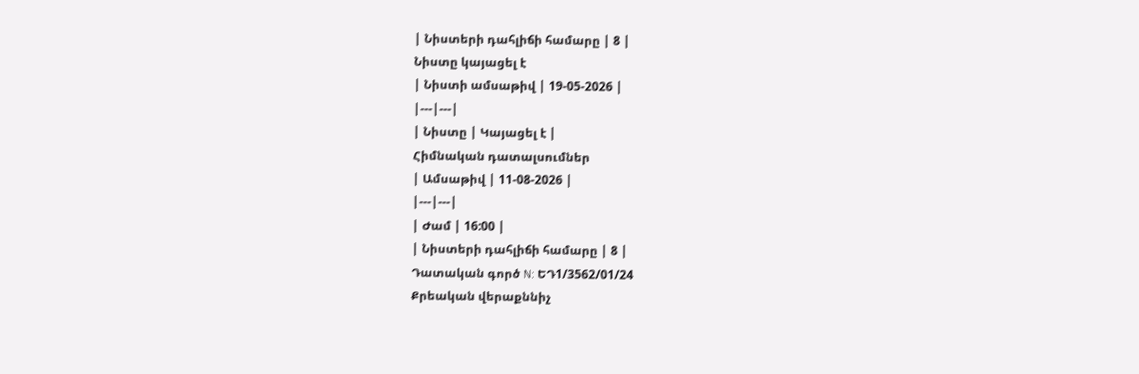| Նիստերի դահլիճի համարը | 8 |
Նիստը կայացել է
| Նիստի ամսաթիվ | 19-05-2026 |
|---|---|
| Նիստը | Կայացել է |
Հիմնական դատալսումներ
| Ամսաթիվ | 11-08-2026 |
|---|---|
| Ժամ | 16:00 |
| Նիստերի դահլիճի համարը | 8 |
Դատական գործ N: ԵԴ1/3562/01/24
Քրեական վերաքննիչ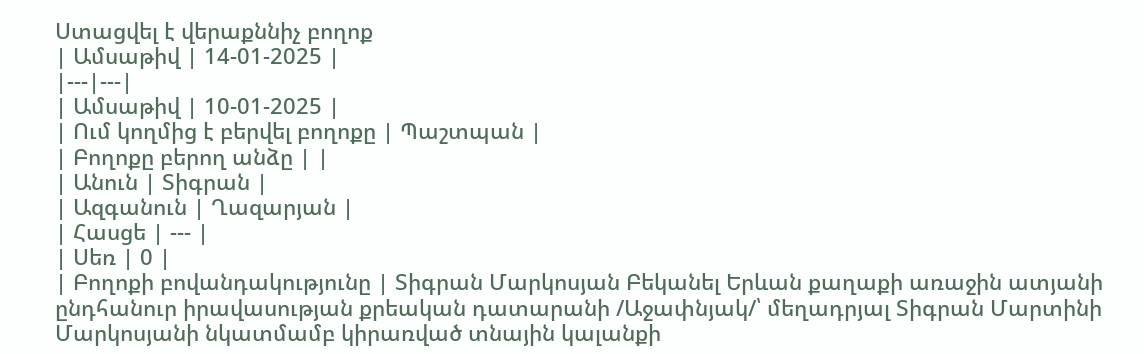Ստացվել է վերաքննիչ բողոք
| Ամսաթիվ | 14-01-2025 |
|---|---|
| Ամսաթիվ | 10-01-2025 |
| Ում կողմից է բերվել բողոքը | Պաշտպան |
| Բողոքը բերող անձը | |
| Անուն | Տիգրան |
| Ազգանուն | Ղազարյան |
| Հասցե | --- |
| Սեռ | 0 |
| Բողոքի բովանդակությունը | Տիգրան Մարկոսյան Բեկանել Երևան քաղաքի առաջին ատյանի ընդհանուր իրավասության քրեական դատարանի /Աջափնյակ/՝ մեղադրյալ Տիգրան Մարտինի Մարկոսյանի նկատմամբ կիրառված տնային կալանքի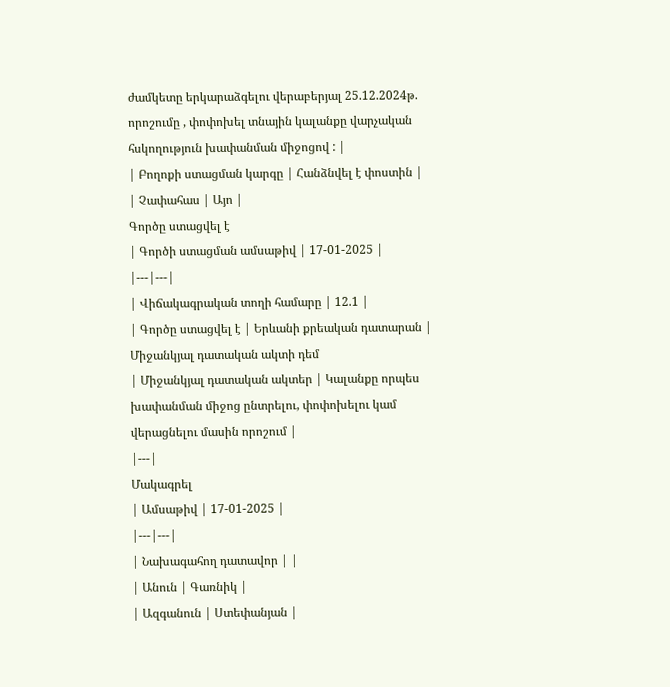ժամկետը երկարաձգելու վերաբերյալ 25.12.2024թ. որոշումը , փոփոխել տնային կալանքը վարչական հսկողություն խափանման միջոցով : |
| Բողոքի ստացման կարգը | Հանձնվել է փոստին |
| Չափահաս | Այո |
Գործը ստացվել է
| Գործի ստացման ամսաթիվ | 17-01-2025 |
|---|---|
| Վիճակագրական տողի համարը | 12.1 |
| Գործը ստացվել է | Երևանի քրեական դատարան |
Միջանկյալ դատական ակտի դեմ
| Միջանկյալ դատական ակտեր | Կալանքը որպես խափանման միջոց ընտրելու, փոփոխելու կամ վերացնելու մասին որոշում |
|---|
Մակագրել
| Ամսաթիվ | 17-01-2025 |
|---|---|
| Նախագահող դատավոր | |
| Անուն | Գառնիկ |
| Ազգանուն | Ստեփանյան |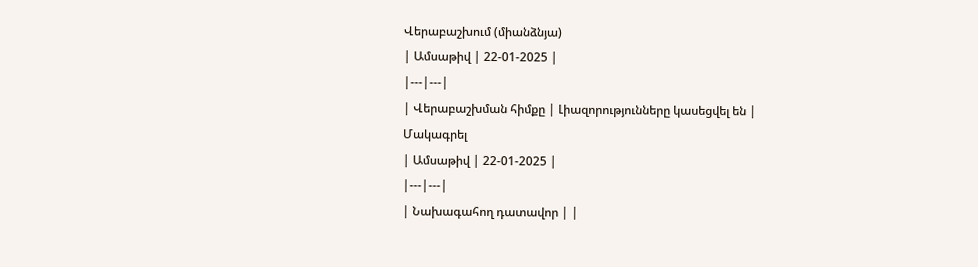Վերաբաշխում (միանձնյա)
| Ամսաթիվ | 22-01-2025 |
|---|---|
| Վերաբաշխման հիմքը | Լիազորությունները կասեցվել են |
Մակագրել
| Ամսաթիվ | 22-01-2025 |
|---|---|
| Նախագահող դատավոր | |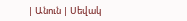| Անուն | Սեվակ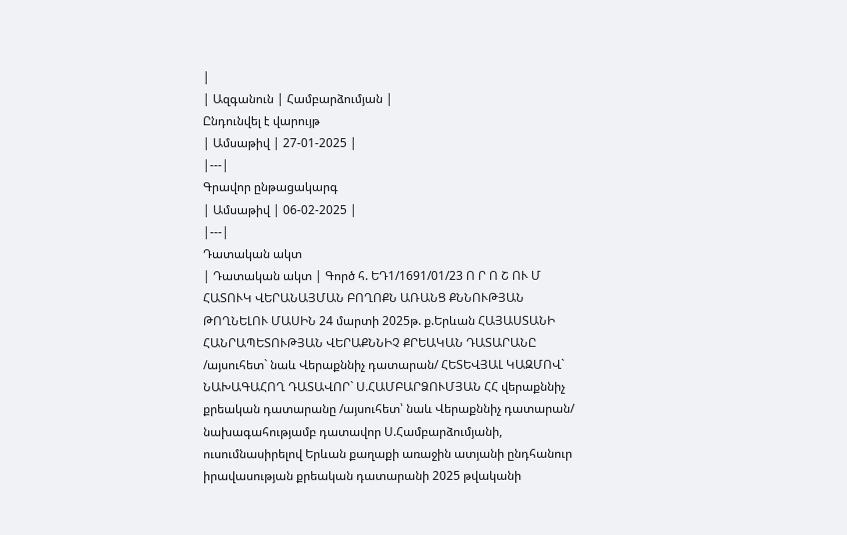|
| Ազգանուն | Համբարձումյան |
Ընդունվել է վարույթ
| Ամսաթիվ | 27-01-2025 |
|---|
Գրավոր ընթացակարգ
| Ամսաթիվ | 06-02-2025 |
|---|
Դատական ակտ
| Դատական ակտ | Գործ հ. ԵԴ1/1691/01/23 Ո Ր Ո Շ ՈՒ Մ ՀԱՏՈՒԿ ՎԵՐԱՆԱՅՄԱՆ ԲՈՂՈՔՆ ԱՌԱՆՑ ՔՆՆՈՒԹՅԱՆ ԹՈՂՆԵԼՈՒ ՄԱՍԻՆ 24 մարտի 2025թ. ք.Երևան ՀԱՅԱՍՏԱՆԻ ՀԱՆՐԱՊԵՏՈՒԹՅԱՆ ՎԵՐԱՔՆՆԻՉ ՔՐԵԱԿԱՆ ԴԱՏԱՐԱՆԸ /այսուհետ` նաև Վերաքննիչ դատարան/ ՀԵՏԵՎՅԱԼ ԿԱԶՄՈՎ` ՆԱԽԱԳԱՀՈՂ ԴԱՏԱՎՈՐ` Ս.ՀԱՄԲԱՐՁՈՒՄՅԱՆ ՀՀ վերաքննիչ քրեական դատարանը /այսուհետ՝ նաև Վերաքննիչ դատարան/ նախագահությամբ դատավոր Ս.Համբարձումյանի, ուսումնասիրելով Երևան քաղաքի առաջին ատյանի ընդհանուր իրավասության քրեական դատարանի 2025 թվականի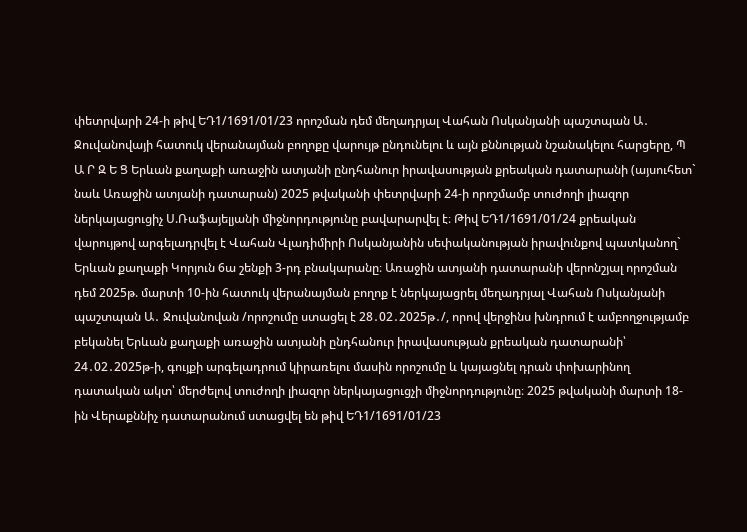փետրվարի 24-ի թիվ ԵԴ1/1691/01/23 որոշման դեմ մեղադրյալ Վահան Ոսկանյանի պաշտպան Ա․ Ջուվանովայի հատուկ վերանայման բողոքը վարույթ ընդունելու և այն քննության նշանակելու հարցերը, Պ Ա Ր Զ Ե Ց Երևան քաղաքի առաջին ատյանի ընդհանուր իրավասության քրեական դատարանի (այսուհետ` նաև Առաջին ատյանի դատարան) 2025 թվականի փետրվարի 24-ի որոշմամբ տուժողի լիազոր ներկայացուցիչ Ս.Ռաֆայելյանի միջնորդությունը բավարարվել է։ Թիվ ԵԴ1/1691/01/24 քրեական վարույթով արգելադրվել է Վահան Վլադիմիրի Ոսկանյանին սեփականության իրավունքով պատկանող` Երևան քաղաքի Կորյուն 6ա շենքի 3-րդ բնակարանը։ Առաջին ատյանի դատարանի վերոնշյալ որոշման դեմ 2025թ. մարտի 10-ին հատուկ վերանայման բողոք է ներկայացրել մեղադրյալ Վահան Ոսկանյանի պաշտպան Ա․ Ջուվանովան /որոշումը ստացել է 28․02․2025թ․/, որով վերջինս խնդրում է ամբողջությամբ բեկանել Երևան քաղաքի առաջին ատյանի ընդհանուր իրավասության քրեական դատարանի՝ 24․02․2025թ-ի, գույքի արգելադրում կիրառելու մասին որոշումը և կայացնել դրան փոխարինող դատական ակտ՝ մերժելով տուժողի լիազոր ներկայացուցչի միջնորդությունը։ 2025 թվականի մարտի 18-ին Վերաքննիչ դատարանում ստացվել են թիվ ԵԴ1/1691/01/23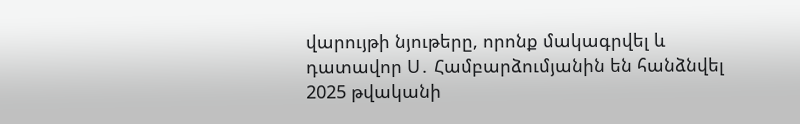վարույթի նյութերը, որոնք մակագրվել և դատավոր Ս․ Համբարձումյանին են հանձնվել 2025 թվականի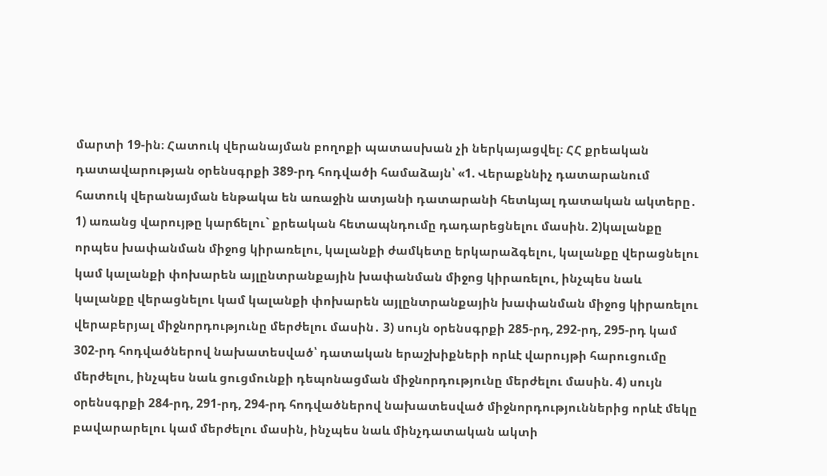մարտի 19-ին։ Հատուկ վերանայման բողոքի պատասխան չի ներկայացվել։ ՀՀ քրեական դատավարության օրենսգրքի 389-րդ հոդվածի համաձայն՝ «1. Վերաքննիչ դատարանում հատուկ վերանայման ենթակա են առաջին ատյանի դատարանի հետևյալ դատական ակտերը․ 1) առանց վարույթը կարճելու` քրեական հետապնդումը դադարեցնելու մասին. 2)կալանքը որպես խափանման միջոց կիրառելու, կալանքի ժամկետը երկարաձգելու, կալանքը վերացնելու կամ կալանքի փոխարեն այլընտրանքային խափանման միջոց կիրառելու, ինչպես նաև կալանքը վերացնելու կամ կալանքի փոխարեն այլընտրանքային խափանման միջոց կիրառելու վերաբերյալ միջնորդությունը մերժելու մասին․ 3) սույն օրենսգրքի 285-րդ, 292-րդ, 295-րդ կամ 302-րդ հոդվածներով նախատեսված՝ դատական երաշխիքների որևէ վարույթի հարուցումը մերժելու, ինչպես նաև ցուցմունքի դեպոնացման միջնորդությունը մերժելու մասին. 4) սույն օրենսգրքի 284-րդ, 291-րդ, 294-րդ հոդվածներով նախատեսված միջնորդություններից որևէ մեկը բավարարելու կամ մերժելու մասին, ինչպես նաև մինչդատական ակտի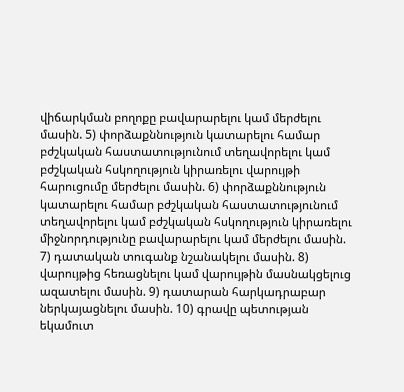վիճարկման բողոքը բավարարելու կամ մերժելու մասին. 5) փորձաքննություն կատարելու համար բժշկական հաստատությունում տեղավորելու կամ բժշկական հսկողություն կիրառելու վարույթի հարուցումը մերժելու մասին. 6) փորձաքննություն կատարելու համար բժշկական հաստատությունում տեղավորելու կամ բժշկական հսկողություն կիրառելու միջնորդությունը բավարարելու կամ մերժելու մասին. 7) դատական տուգանք նշանակելու մասին. 8) վարույթից հեռացնելու կամ վարույթին մասնակցելուց ազատելու մասին. 9) դատարան հարկադրաբար ներկայացնելու մասին. 10) գրավը պետության եկամուտ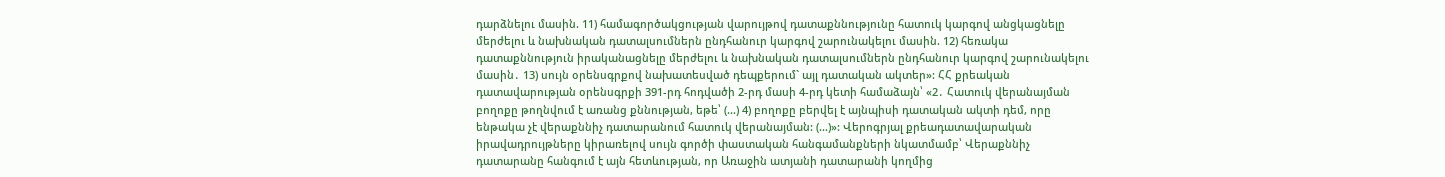դարձնելու մասին. 11) համագործակցության վարույթով դատաքննությունը հատուկ կարգով անցկացնելը մերժելու և նախնական դատալսումներն ընդհանուր կարգով շարունակելու մասին. 12) հեռակա դատաքննություն իրականացնելը մերժելու և նախնական դատալսումներն ընդհանուր կարգով շարունակելու մասին․ 13) սույն օրենսգրքով նախատեսված դեպքերում` այլ դատական ակտեր»: ՀՀ քրեական դատավարության օրենսգրքի 391-րդ հոդվածի 2-րդ մասի 4-րդ կետի համաձայն՝ «2․ Հատուկ վերանայման բողոքը թողնվում է առանց քննության, եթե՝ (...) 4) բողոքը բերվել է այնպիսի դատական ակտի դեմ, որը ենթակա չէ վերաքննիչ դատարանում հատուկ վերանայման: (...)»: Վերոգրյալ քրեադատավարական իրավադրույթները կիրառելով սույն գործի փաստական հանգամանքների նկատմամբ՝ Վերաքննիչ դատարանը հանգում է այն հետևության, որ Առաջին ատյանի դատարանի կողմից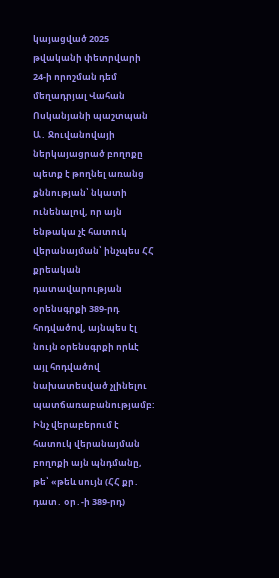կայացված 2025 թվականի փետրվարի 24-ի որոշման դեմ մեղադրյալ Վահան Ոսկանյանի պաշտպան Ա․ Ջուվանովայի ներկայացրած բողոքը պետք է թողնել առանց քննության՝ նկատի ունենալով, որ այն ենթակա չէ հատուկ վերանայման՝ ինչպես ՀՀ քրեական դատավարության օրենսգրքի 389-րդ հոդվածով, այնպես էլ նույն օրենսգրքի որևէ այլ հոդվածով նախատեսված չլինելու պատճառաբանությամբ: Ինչ վերաբերում է հատուկ վերանայման բողոքի այն պնդմանը, թե՝ «թեև սույն (ՀՀ քր․ դատ․ օր․-ի 389-րդ)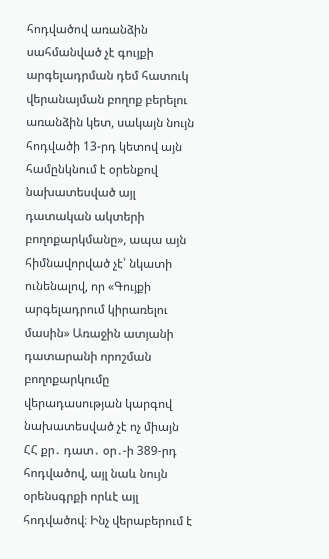հոդվածով առանձին սահմանված չէ գույքի արգելադրման դեմ հատուկ վերանայման բողոք բերելու առանձին կետ, սակայն նույն հոդվածի 13-րդ կետով այն համընկնում է օրենքով նախատեսված այլ դատական ակտերի բողոքարկմանը», ապա այն հիմնավորված չէ՝ նկատի ունենալով, որ «Գույքի արգելադրում կիրառելու մասին» Առաջին ատյանի դատարանի որոշման բողոքարկումը վերադասության կարգով նախատեսված չէ ոչ միայն ՀՀ քր․ դատ․ օր․-ի 389-րդ հոդվածով, այլ նաև նույն օրենսգրքի որևէ այլ հոդվածով։ Ինչ վերաբերում է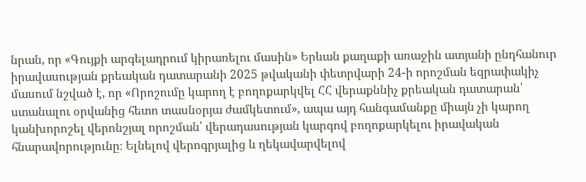նրան, որ «Գույքի արգելադրում կիրառելու մասին» Երևան քաղաքի առաջին ատյանի ընդհանուր իրավասության քրեական դատարանի 2025 թվականի փետրվարի 24-ի որոշման եզրափակիչ մասում նշված է, որ «Որոշումը կարող է բողոքարկվել ՀՀ վերաքննիչ քրեական դատարան՝ ստանալու օրվանից հետո տասնօրյա ժամկետում», ապա այդ հանգամանքը միայն չի կարող կանխորոշել վերոնշյալ որոշման՝ վերադասության կարգով բողոքարկելու իրավական հնարավորությունը։ Ելնելով վերոգրյալից և ղեկավարվելով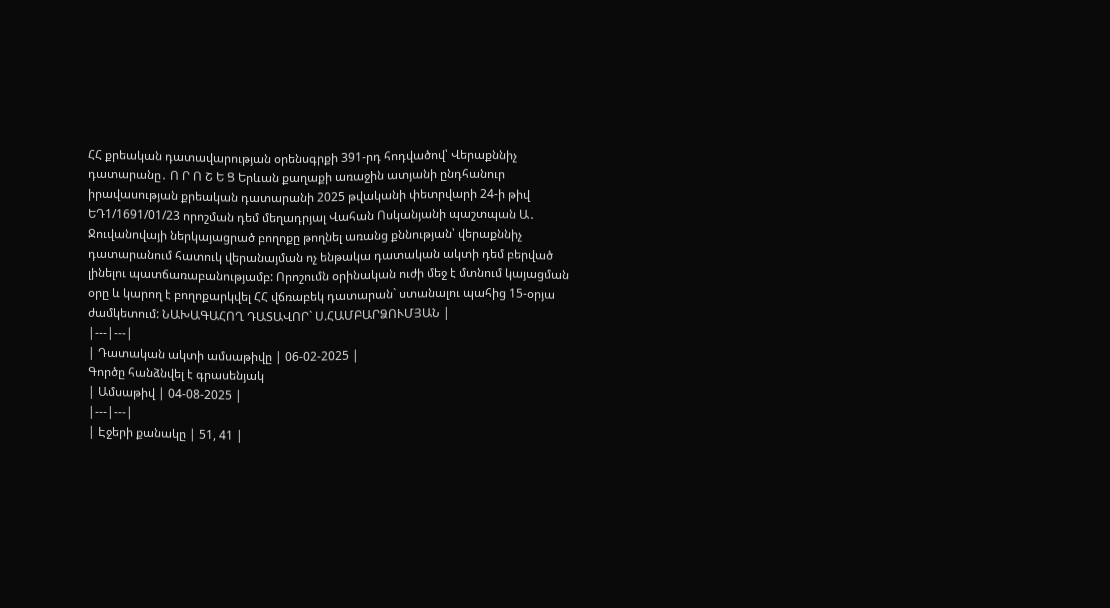ՀՀ քրեական դատավարության օրենսգրքի 391-րդ հոդվածով՝ Վերաքննիչ դատարանը․ Ո Ր Ո Շ Ե Ց Երևան քաղաքի առաջին ատյանի ընդհանուր իրավասության քրեական դատարանի 2025 թվականի փետրվարի 24-ի թիվ ԵԴ1/1691/01/23 որոշման դեմ մեղադրյալ Վահան Ոսկանյանի պաշտպան Ա․ Ջուվանովայի ներկայացրած բողոքը թողնել առանց քննության՝ վերաքննիչ դատարանում հատուկ վերանայման ոչ ենթակա դատական ակտի դեմ բերված լինելու պատճառաբանությամբ: Որոշումն օրինական ուժի մեջ է մտնում կայացման օրը և կարող է բողոքարկվել ՀՀ վճռաբեկ դատարան` ստանալու պահից 15-օրյա ժամկետում: ՆԱԽԱԳԱՀՈՂ ԴԱՏԱՎՈՐ` Ս.ՀԱՄԲԱՐՁՈՒՄՅԱՆ |
|---|---|
| Դատական ակտի ամսաթիվը | 06-02-2025 |
Գործը հանձնվել է գրասենյակ
| Ամսաթիվ | 04-08-2025 |
|---|---|
| Էջերի քանակը | 51, 41 |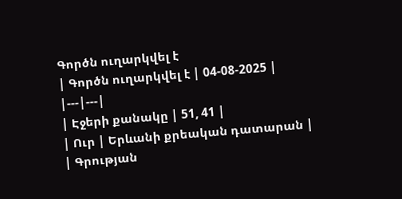Գործն ուղարկվել է
| Գործն ուղարկվել է | 04-08-2025 |
|---|---|
| Էջերի քանակը | 51, 41 |
| Ուր | Երևանի քրեական դատարան |
| Գրության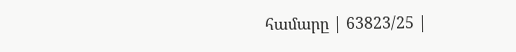համարը | 63823/25 |